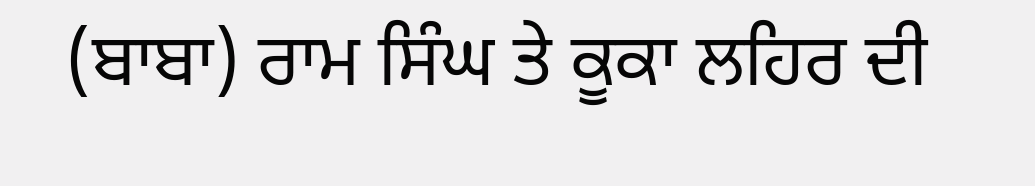(ਬਾਬਾ) ਰਾਮ ਸਿੰਘ ਤੇ ਕੂਕਾ ਲਹਿਰ ਦੀ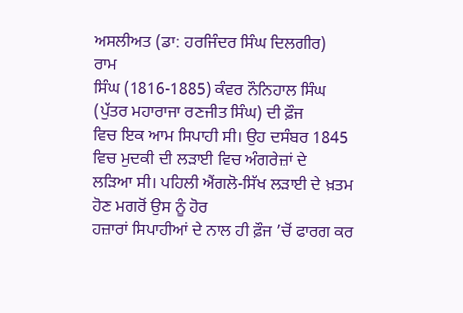ਅਸਲੀਅਤ (ਡਾ: ਹਰਜਿੰਦਰ ਸਿੰਘ ਦਿਲਗੀਰ)
ਰਾਮ
ਸਿੰਘ (1816-1885) ਕੰਵਰ ਨੌਨਿਹਾਲ ਸਿੰਘ (ਪੁੱਤਰ ਮਹਾਰਾਜਾ ਰਣਜੀਤ ਸਿੰਘ) ਦੀ ਫ਼ੌਜ
ਵਿਚ ਇਕ ਆਮ ਸਿਪਾਹੀ ਸੀ। ਉਹ ਦਸੰਬਰ 1845 ਵਿਚ ਮੁਦਕੀ ਦੀ ਲੜਾਈ ਵਿਚ ਅੰਗਰੇਜ਼ਾਂ ਦੇ
ਲੜਿਆ ਸੀ। ਪਹਿਲੀ ਐਂਗਲੋ-ਸਿੱਖ ਲੜਾਈ ਦੇ ਖ਼ਤਮ ਹੋਣ ਮਗਰੋਂ ਉਸ ਨੂੰ ਹੋਰ
ਹਜ਼ਾਰਾਂ ਸਿਪਾਹੀਆਂ ਦੇ ਨਾਲ ਹੀ ਫ਼ੌਜ ’ਚੋਂ ਫਾਰਗ ਕਰ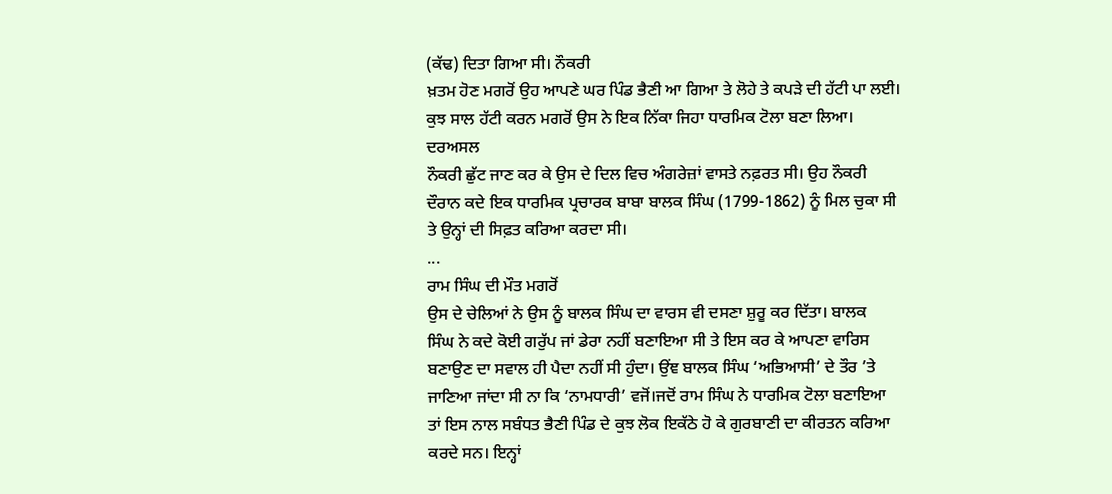(ਕੱਢ) ਦਿਤਾ ਗਿਆ ਸੀ। ਨੌਕਰੀ
ਖ਼ਤਮ ਹੋਣ ਮਗਰੋਂ ਉਹ ਆਪਣੇ ਘਰ ਪਿੰਡ ਭੈਣੀ ਆ ਗਿਆ ਤੇ ਲੋਹੇ ਤੇ ਕਪੜੇ ਦੀ ਹੱਟੀ ਪਾ ਲਈ।
ਕੁਝ ਸਾਲ ਹੱਟੀ ਕਰਨ ਮਗਰੋਂ ਉਸ ਨੇ ਇਕ ਨਿੱਕਾ ਜਿਹਾ ਧਾਰਮਿਕ ਟੋਲਾ ਬਣਾ ਲਿਆ। ਦਰਅਸਲ
ਨੌਕਰੀ ਛੁੱਟ ਜਾਣ ਕਰ ਕੇ ਉਸ ਦੇ ਦਿਲ ਵਿਚ ਅੰਗਰੇਜ਼ਾਂ ਵਾਸਤੇ ਨਫ਼ਰਤ ਸੀ। ਉਹ ਨੌਕਰੀ
ਦੌਰਾਨ ਕਦੇ ਇਕ ਧਾਰਮਿਕ ਪ੍ਰਚਾਰਕ ਬਾਬਾ ਬਾਲਕ ਸਿੰਘ (1799-1862) ਨੂੰ ਮਿਲ ਚੁਕਾ ਸੀ
ਤੇ ਉਨ੍ਹਾਂ ਦੀ ਸਿਫ਼ਤ ਕਰਿਆ ਕਰਦਾ ਸੀ।
...
ਰਾਮ ਸਿੰਘ ਦੀ ਮੌਤ ਮਗਰੋਂ
ਉਸ ਦੇ ਚੇਲਿਆਂ ਨੇ ਉਸ ਨੂੰ ਬਾਲਕ ਸਿੰਘ ਦਾ ਵਾਰਸ ਵੀ ਦਸਣਾ ਸ਼ੁਰੂ ਕਰ ਦਿੱਤਾ। ਬਾਲਕ
ਸਿੰਘ ਨੇ ਕਦੇ ਕੋਈ ਗਰੁੱਪ ਜਾਂ ਡੇਰਾ ਨਹੀਂ ਬਣਾਇਆ ਸੀ ਤੇ ਇਸ ਕਰ ਕੇ ਆਪਣਾ ਵਾਰਿਸ
ਬਣਾਉਣ ਦਾ ਸਵਾਲ ਹੀ ਪੈਦਾ ਨਹੀਂ ਸੀ ਹੁੰਦਾ। ਉਂਞ ਬਾਲਕ ਸਿੰਘ ‘ਅਭਿਆਸੀ’ ਦੇ ਤੌਰ ’ਤੇ
ਜਾਣਿਆ ਜਾਂਦਾ ਸੀ ਨਾ ਕਿ ‘ਨਾਮਧਾਰੀ’ ਵਜੋਂ।ਜਦੋਂ ਰਾਮ ਸਿੰਘ ਨੇ ਧਾਰਮਿਕ ਟੋਲਾ ਬਣਾਇਆ
ਤਾਂ ਇਸ ਨਾਲ ਸਬੰਧਤ ਭੈਣੀ ਪਿੰਡ ਦੇ ਕੁਝ ਲੋਕ ਇਕੱਠੇ ਹੋ ਕੇ ਗੁਰਬਾਣੀ ਦਾ ਕੀਰਤਨ ਕਰਿਆ
ਕਰਦੇ ਸਨ। ਇਨ੍ਹਾਂ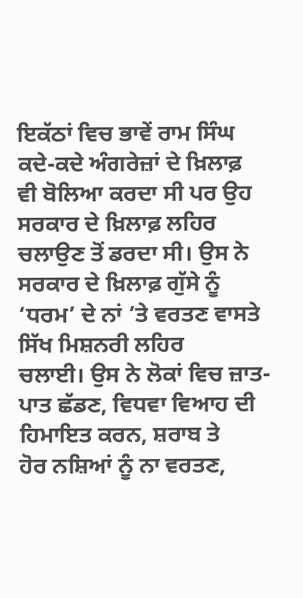ਇਕੱਠਾਂ ਵਿਚ ਭਾਵੇਂ ਰਾਮ ਸਿੰਘ ਕਦੇ-ਕਦੇ ਅੰਗਰੇਜ਼ਾਂ ਦੇ ਖ਼ਿਲਾਫ਼
ਵੀ ਬੋਲਿਆ ਕਰਦਾ ਸੀ ਪਰ ਉਹ ਸਰਕਾਰ ਦੇ ਖ਼ਿਲਾਫ਼ ਲਹਿਰ ਚਲਾਉਣ ਤੋਂ ਡਰਦਾ ਸੀ। ਉਸ ਨੇ
ਸਰਕਾਰ ਦੇ ਖ਼ਿਲਾਫ਼ ਗੁੱਸੇ ਨੂੰ ‘ਧਰਮ’ ਦੇ ਨਾਂ ’ਤੇ ਵਰਤਣ ਵਾਸਤੇ ਸਿੱਖ ਮਿਸ਼ਨਰੀ ਲਹਿਰ
ਚਲਾਈ। ਉਸ ਨੇ ਲੋਕਾਂ ਵਿਚ ਜ਼ਾਤ-ਪਾਤ ਛੱਡਣ, ਵਿਧਵਾ ਵਿਆਹ ਦੀ ਹਿਮਾਇਤ ਕਰਨ, ਸ਼ਰਾਬ ਤੇ
ਹੋਰ ਨਸ਼ਿਆਂ ਨੂੰ ਨਾ ਵਰਤਣ,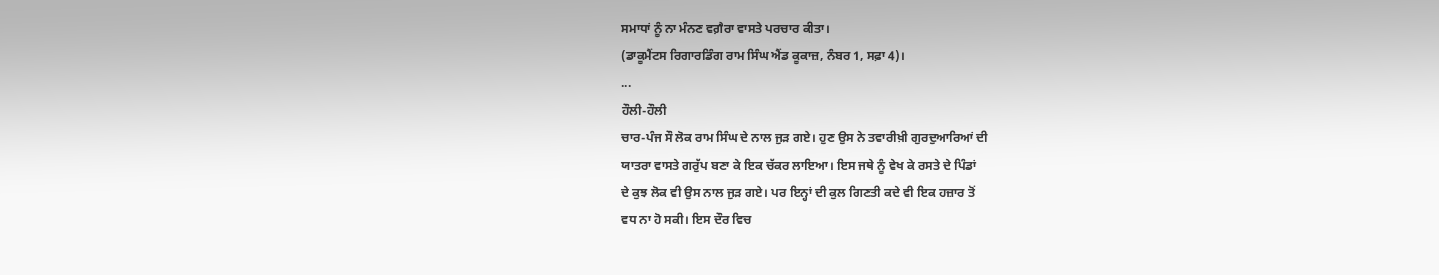ਸਮਾਧਾਂ ਨੂੰ ਨਾ ਮੰਨਣ ਵਗ਼ੈਰਾ ਵਾਸਤੇ ਪਰਚਾਰ ਕੀਤਾ।
(ਡਾਕੂਮੈਂਟਸ ਰਿਗਾਰਡਿੰਗ ਰਾਮ ਸਿੰਘ ਐਂਡ ਕੂਕਾਜ਼, ਨੰਬਰ 1, ਸਫ਼ਾ 4)।
...
ਹੌਲੀ-ਹੌਲੀ
ਚਾਰ-ਪੰਜ ਸੌ ਲੋਕ ਰਾਮ ਸਿੰਘ ਦੇ ਨਾਲ ਜੁੜ ਗਏ। ਹੁਣ ਉਸ ਨੇ ਤਵਾਰੀਖ਼ੀ ਗੁਰਦੁਆਰਿਆਂ ਦੀ
ਯਾਤਰਾ ਵਾਸਤੇ ਗਰੁੱਪ ਬਣਾ ਕੇ ਇਕ ਚੱਕਰ ਲਾਇਆ। ਇਸ ਜਥੇ ਨੂੰ ਵੇਖ ਕੇ ਰਸਤੇ ਦੇ ਪਿੰਡਾਂ
ਦੇ ਕੁਝ ਲੋਕ ਵੀ ਉਸ ਨਾਲ ਜੁੜ ਗਏ। ਪਰ ਇਨ੍ਹਾਂ ਦੀ ਕੁਲ ਗਿਣਤੀ ਕਦੇ ਵੀ ਇਕ ਹਜ਼ਾਰ ਤੋਂ
ਵਧ ਨਾ ਹੋ ਸਕੀ। ਇਸ ਦੌਰ ਵਿਚ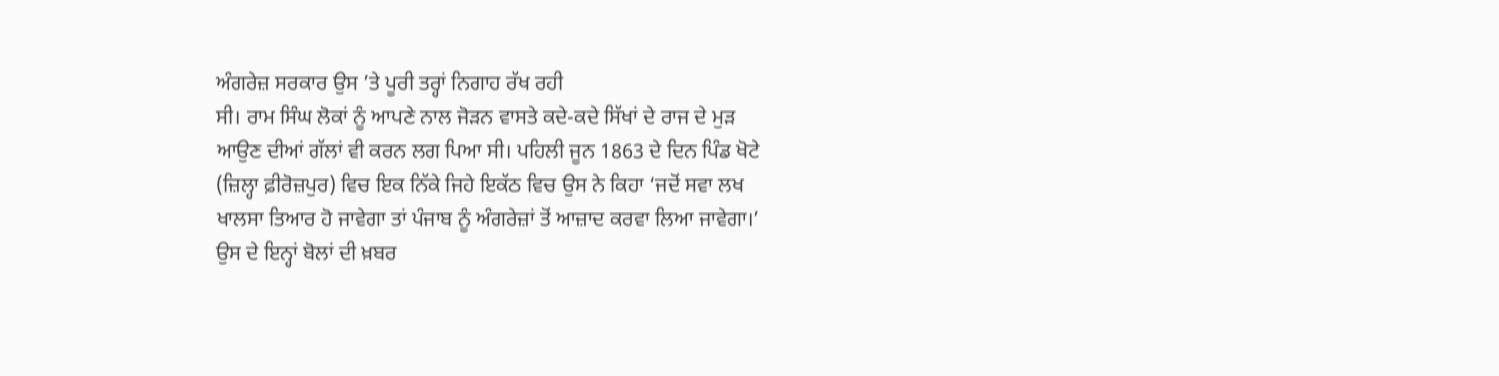ਅੰਗਰੇਜ਼ ਸਰਕਾਰ ਉਸ ’ਤੇ ਪੂਰੀ ਤਰ੍ਹਾਂ ਨਿਗਾਹ ਰੱਖ ਰਹੀ
ਸੀ। ਰਾਮ ਸਿੰਘ ਲੋਕਾਂ ਨੂੰ ਆਪਣੇ ਨਾਲ ਜੋੜਨ ਵਾਸਤੇ ਕਦੇ-ਕਦੇ ਸਿੱਖਾਂ ਦੇ ਰਾਜ ਦੇ ਮੁੜ
ਆਉਣ ਦੀਆਂ ਗੱਲਾਂ ਵੀ ਕਰਨ ਲਗ ਪਿਆ ਸੀ। ਪਹਿਲੀ ਜੂਨ 1863 ਦੇ ਦਿਨ ਪਿੰਡ ਖੋਟੇ
(ਜ਼ਿਲ੍ਹਾ ਫ਼ੀਰੋਜ਼ਪੁਰ) ਵਿਚ ਇਕ ਨਿੱਕੇ ਜਿਹੇ ਇਕੱਠ ਵਿਚ ਉਸ ਨੇ ਕਿਹਾ ‘ਜਦੋਂ ਸਵਾ ਲਖ
ਖਾਲਸਾ ਤਿਆਰ ਹੋ ਜਾਵੇਗਾ ਤਾਂ ਪੰਜਾਬ ਨੂੰ ਅੰਗਰੇਜ਼ਾਂ ਤੋਂ ਆਜ਼ਾਦ ਕਰਵਾ ਲਿਆ ਜਾਵੇਗਾ।’
ਉਸ ਦੇ ਇਨ੍ਹਾਂ ਬੋਲਾਂ ਦੀ ਖ਼ਬਰ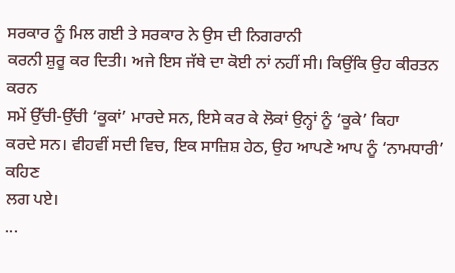ਸਰਕਾਰ ਨੂੰ ਮਿਲ ਗਈ ਤੇ ਸਰਕਾਰ ਨੇ ਉਸ ਦੀ ਨਿਗਰਾਨੀ
ਕਰਨੀ ਸ਼ੁਰੂ ਕਰ ਦਿਤੀ। ਅਜੇ ਇਸ ਜੱਥੇ ਦਾ ਕੋਈ ਨਾਂ ਨਹੀਂ ਸੀ। ਕਿਉਂਕਿ ਉਹ ਕੀਰਤਨ ਕਰਨ
ਸਮੇਂ ਉੱਚੀ-ਉੱਚੀ ‘ਕੂਕਾਂ’ ਮਾਰਦੇ ਸਨ, ਇਸੇ ਕਰ ਕੇ ਲੋਕਾਂ ਉਨ੍ਹਾਂ ਨੂੰ ‘ਕੂਕੇ’ ਕਿਹਾ
ਕਰਦੇ ਸਨ। ਵੀਹਵੀਂ ਸਦੀ ਵਿਚ, ਇਕ ਸਾਜ਼ਿਸ਼ ਹੇਠ, ਉਹ ਆਪਣੇ ਆਪ ਨੂੰ ‘ਨਾਮਧਾਰੀ’ ਕਹਿਣ
ਲਗ ਪਏ।
...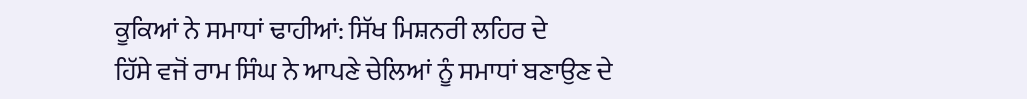ਕੂਕਿਆਂ ਨੇ ਸਮਾਧਾਂ ਢਾਹੀਆਂ: ਸਿੱਖ ਮਿਸ਼ਨਰੀ ਲਹਿਰ ਦੇ
ਹਿੱਸੇ ਵਜੋਂ ਰਾਮ ਸਿੰਘ ਨੇ ਆਪਣੇ ਚੇਲਿਆਂ ਨੂੰ ਸਮਾਧਾਂ ਬਣਾਉਣ ਦੇ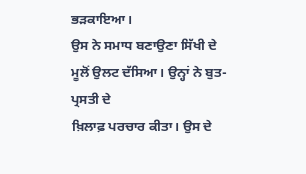ਭੜਕਾਇਆ।
ਉਸ ਨੇ ਸਮਾਧ ਬਣਾਉਣਾ ਸਿੱਖੀ ਦੇ ਮੂਲੋਂ ਉਲਟ ਦੱਸਿਆ। ਉਨ੍ਹਾਂ ਨੇ ਬੁਤ-ਪ੍ਰਸਤੀ ਦੇ
ਖ਼ਿਲਾਫ਼ ਪਰਚਾਰ ਕੀਤਾ। ਉਸ ਦੇ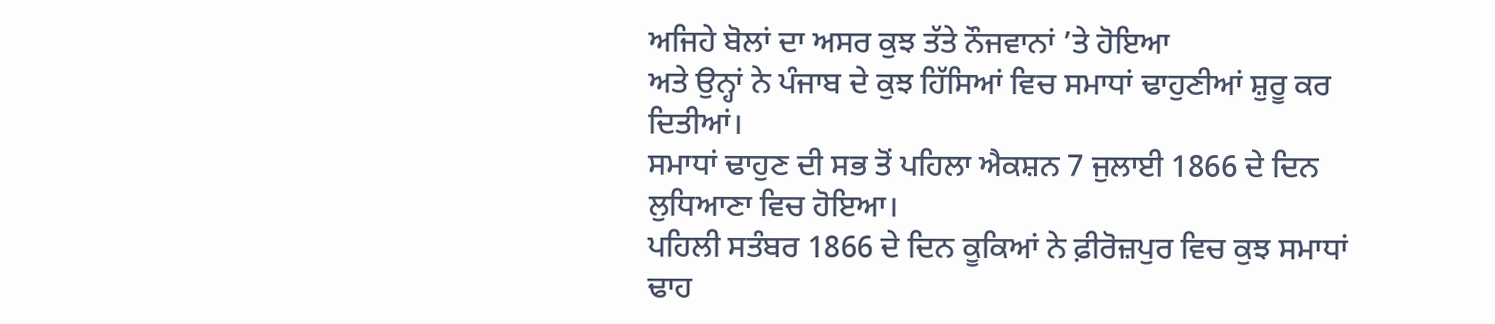ਅਜਿਹੇ ਬੋਲਾਂ ਦਾ ਅਸਰ ਕੁਝ ਤੱਤੇ ਨੌਜਵਾਨਾਂ ’ਤੇ ਹੋਇਆ
ਅਤੇ ਉਨ੍ਹਾਂ ਨੇ ਪੰਜਾਬ ਦੇ ਕੁਝ ਹਿੱਸਿਆਂ ਵਿਚ ਸਮਾਧਾਂ ਢਾਹੁਣੀਆਂ ਸ਼ੁਰੂ ਕਰ ਦਿਤੀਆਂ।
ਸਮਾਧਾਂ ਢਾਹੁਣ ਦੀ ਸਭ ਤੋਂ ਪਹਿਲਾ ਐਕਸ਼ਨ 7 ਜੁਲਾਈ 1866 ਦੇ ਦਿਨ ਲੁਧਿਆਣਾ ਵਿਚ ਹੋਇਆ।
ਪਹਿਲੀ ਸਤੰਬਰ 1866 ਦੇ ਦਿਨ ਕੂਕਿਆਂ ਨੇ ਫ਼ੀਰੋਜ਼ਪੁਰ ਵਿਚ ਕੁਝ ਸਮਾਧਾਂ ਢਾਹ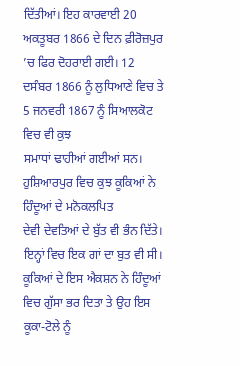ਦਿੱਤੀਆਂ। ਇਹ ਕਾਰਵਾਈ 20 ਅਕਤੂਬਰ 1866 ਦੇ ਦਿਨ ਫ਼ੀਰੋਜ਼ਪੁਰ ’ਚ ਫਿਰ ਦੋਹਰਾਈ ਗਈ। 12
ਦਸੰਬਰ 1866 ਨੂੰ ਲੁਧਿਆਣੇ ਵਿਚ ਤੇ 5 ਜਨਵਰੀ 1867 ਨੂੰ ਸਿਆਲਕੋਟ ਵਿਚ ਵੀ ਕੁਝ
ਸਮਾਧਾਂ ਢਾਹੀਆਂ ਗਈਆਂ ਸਨ। ਹੁਸ਼ਿਆਰਪੁਰ ਵਿਚ ਕੁਝ ਕੂਕਿਆਂ ਨੇ ਹਿੰਦੂਆਂ ਦੇ ਮਨੋਕਲਪਿਤ
ਦੇਵੀ ਦੇਵਤਿਆਂ ਦੇ ਬੁੱਤ ਵੀ ਭੰਨ ਦਿੱਤੇ। ਇਨ੍ਹਾਂ ਵਿਚ ਇਕ ਗਾਂ ਦਾ ਬੁਤ ਵੀ ਸੀ।
ਕੂਕਿਆਂ ਦੇ ਇਸ ਐਕਸ਼ਨ ਨੇ ਹਿੰਦੂਆਂ ਵਿਚ ਗੁੱਸਾ ਭਰ ਦਿਤਾ ਤੇ ਉਹ ਇਸ ਕੂਕਾ-ਟੋਲੇ ਨੂੰ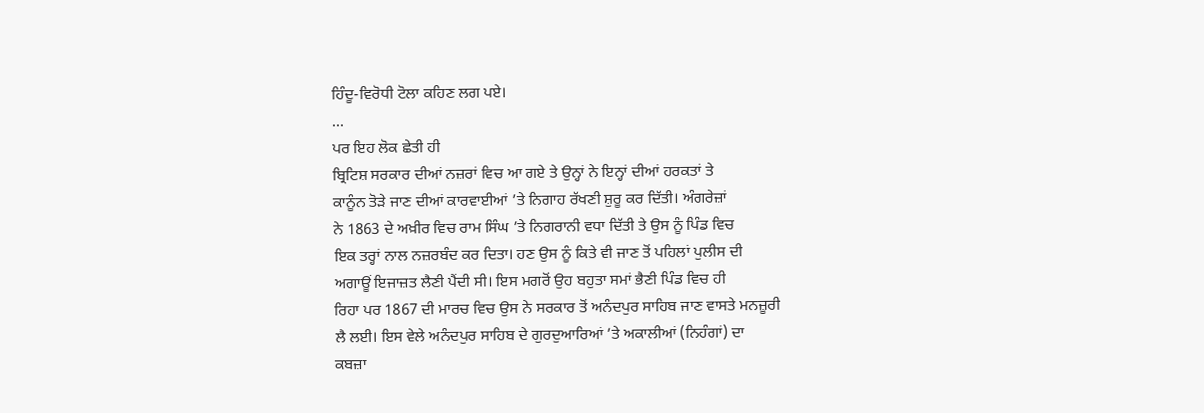ਹਿੰਦੂ-ਵਿਰੋਧੀ ਟੋਲਾ ਕਹਿਣ ਲਗ ਪਏ।
...
ਪਰ ਇਹ ਲੋਕ ਛੇਤੀ ਹੀ
ਬ੍ਰਿਟਿਸ਼ ਸਰਕਾਰ ਦੀਆਂ ਨਜ਼ਰਾਂ ਵਿਚ ਆ ਗਏ ਤੇ ਉਨ੍ਹਾਂ ਨੇ ਇਨ੍ਹਾਂ ਦੀਆਂ ਹਰਕਤਾਂ ਤੇ
ਕਾਨੂੰਨ ਤੋੜੇ ਜਾਣ ਦੀਆਂ ਕਾਰਵਾਈਆਂ ’ਤੇ ਨਿਗਾਹ ਰੱਖਣੀ ਸ਼ੁਰੂ ਕਰ ਦਿੱਤੀ। ਅੰਗਰੇਜ਼ਾਂ
ਨੇ 1863 ਦੇ ਅਖ਼ੀਰ ਵਿਚ ਰਾਮ ਸਿੰਘ ’ਤੇ ਨਿਗਰਾਨੀ ਵਧਾ ਦਿੱਤੀ ਤੇ ਉਸ ਨੂੰ ਪਿੰਡ ਵਿਚ
ਇਕ ਤਰ੍ਹਾਂ ਨਾਲ ਨਜ਼ਰਬੰਦ ਕਰ ਦਿਤਾ। ਹਣ ਉਸ ਨੂੰ ਕਿਤੇ ਵੀ ਜਾਣ ਤੋਂ ਪਹਿਲਾਂ ਪੁਲੀਸ ਦੀ
ਅਗਾਊਂ ਇਜਾਜ਼ਤ ਲੈਣੀ ਪੈਂਦੀ ਸੀ। ਇਸ ਮਗਰੋਂ ਉਹ ਬਹੁਤਾ ਸਮਾਂ ਭੈਣੀ ਪਿੰਡ ਵਿਚ ਹੀ
ਰਿਹਾ ਪਰ 1867 ਦੀ ਮਾਰਚ ਵਿਚ ਉਸ ਨੇ ਸਰਕਾਰ ਤੋਂ ਅਨੰਦਪੁਰ ਸਾਹਿਬ ਜਾਣ ਵਾਸਤੇ ਮਨਜ਼ੂਰੀ
ਲੈ ਲਈ। ਇਸ ਵੇਲੇ ਅਨੰਦਪੁਰ ਸਾਹਿਬ ਦੇ ਗੁਰਦੁਆਰਿਆਂ ’ਤੇ ਅਕਾਲੀਆਂ (ਨਿਹੰਗਾਂ) ਦਾ
ਕਬਜ਼ਾ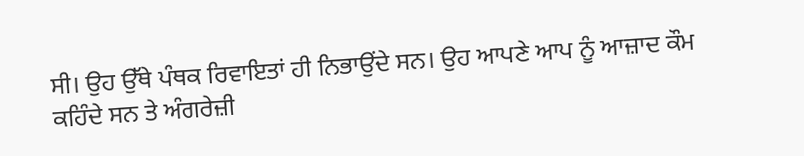ਸੀ। ਉਹ ਉੱਥੇ ਪੰਥਕ ਰਿਵਾਇਤਾਂ ਹੀ ਨਿਭਾਉਂਦੇ ਸਨ। ਉਹ ਆਪਣੇ ਆਪ ਨੂੰ ਆਜ਼ਾਦ ਕੌਮ
ਕਹਿੰਦੇ ਸਨ ਤੇ ਅੰਗਰੇਜ਼ੀ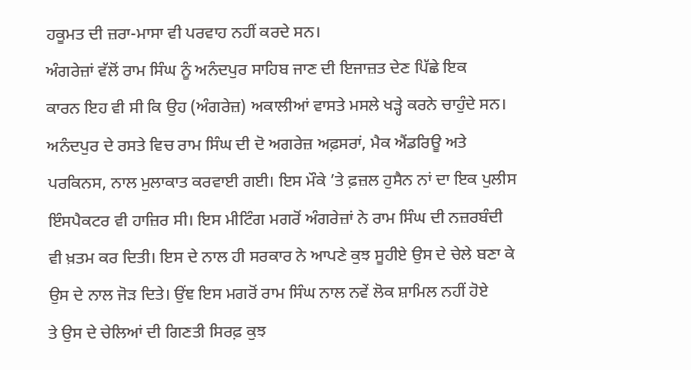ਹਕੂਮਤ ਦੀ ਜ਼ਰਾ-ਮਾਸਾ ਵੀ ਪਰਵਾਹ ਨਹੀਂ ਕਰਦੇ ਸਨ।
ਅੰਗਰੇਜ਼ਾਂ ਵੱਲੋਂ ਰਾਮ ਸਿੰਘ ਨੂੰ ਅਨੰਦਪੁਰ ਸਾਹਿਬ ਜਾਣ ਦੀ ਇਜਾਜ਼ਤ ਦੇਣ ਪਿੱਛੇ ਇਕ
ਕਾਰਨ ਇਹ ਵੀ ਸੀ ਕਿ ਉਹ (ਅੰਗਰੇਜ਼) ਅਕਾਲੀਆਂ ਵਾਸਤੇ ਮਸਲੇ ਖੜ੍ਹੇ ਕਰਨੇ ਚਾਹੁੰਦੇ ਸਨ।
ਅਨੰਦਪੁਰ ਦੇ ਰਸਤੇ ਵਿਚ ਰਾਮ ਸਿੰਘ ਦੀ ਦੋ ਅਗਰੇਜ਼ ਅਫ਼ਸਰਾਂ, ਮੈਕ ਐਂਡਰਿਊ ਅਤੇ
ਪਰਕਿਨਸ, ਨਾਲ ਮੁਲਾਕਾਤ ਕਰਵਾਈ ਗਈ। ਇਸ ਮੌਕੇ ’ਤੇ ਫ਼ਜ਼ਲ ਹੁਸੈਨ ਨਾਂ ਦਾ ਇਕ ਪੁਲੀਸ
ਇੰਸਪੈਕਟਰ ਵੀ ਹਾਜ਼ਿਰ ਸੀ। ਇਸ ਮੀਟਿੰਗ ਮਗਰੋਂ ਅੰਗਰੇਜ਼ਾਂ ਨੇ ਰਾਮ ਸਿੰਘ ਦੀ ਨਜ਼ਰਬੰਦੀ
ਵੀ ਖ਼ਤਮ ਕਰ ਦਿਤੀ। ਇਸ ਦੇ ਨਾਲ ਹੀ ਸਰਕਾਰ ਨੇ ਆਪਣੇ ਕੁਝ ਸੂਹੀਏ ਉਸ ਦੇ ਚੇਲੇ ਬਣਾ ਕੇ
ਉਸ ਦੇ ਨਾਲ ਜੋੜ ਦਿਤੇ। ਉਂਞ ਇਸ ਮਗਰੋਂ ਰਾਮ ਸਿੰਘ ਨਾਲ ਨਵੇਂ ਲੋਕ ਸ਼ਾਮਿਲ ਨਹੀਂ ਹੋਏ
ਤੇ ਉਸ ਦੇ ਚੇਲਿਆਂ ਦੀ ਗਿਣਤੀ ਸਿਰਫ਼ ਕੁਝ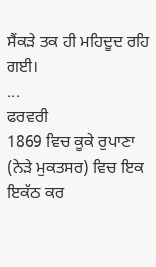ਸੈਂਕੜੇ ਤਕ ਹੀ ਮਹਿਦੂਦ ਰਹਿ ਗਈ।
...
ਫਰਵਰੀ
1869 ਵਿਚ ਕੂਕੇ ਰੁਪਾਣਾ (ਨੇੜੇ ਮੁਕਤਸਰ) ਵਿਚ ਇਕ ਇਕੱਠ ਕਰ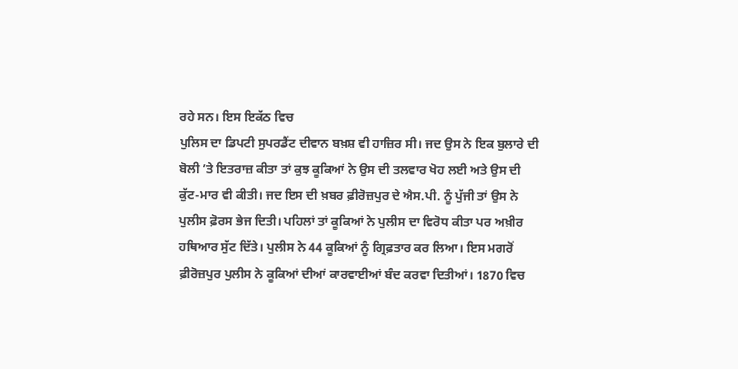ਰਹੇ ਸਨ। ਇਸ ਇਕੱਠ ਵਿਚ
ਪੁਲਿਸ ਦਾ ਡਿਪਟੀ ਸੁਪਰਡੈਂਟ ਦੀਵਾਨ ਬਖ਼ਸ਼ ਵੀ ਹਾਜ਼ਿਰ ਸੀ। ਜਦ ਉਸ ਨੇ ਇਕ ਬੁਲਾਰੇ ਦੀ
ਬੋਲੀ ’ਤੇ ਇਤਰਾਜ਼ ਕੀਤਾ ਤਾਂ ਕੁਝ ਕੂਕਿਆਂ ਨੇ ਉਸ ਦੀ ਤਲਵਾਰ ਖੋਹ ਲਈ ਅਤੇ ਉਸ ਦੀ
ਕੁੱਟ-ਮਾਰ ਵੀ ਕੀਤੀ। ਜਦ ਇਸ ਦੀ ਖ਼ਬਰ ਫ਼ੀਰੋਜ਼ਪੁਰ ਦੇ ਐਸ.ਪੀ. ਨੂੰ ਪੁੱਜੀ ਤਾਂ ਉਸ ਨੇ
ਪੁਲੀਸ ਫ਼ੋਰਸ ਭੇਜ ਦਿਤੀ। ਪਹਿਲਾਂ ਤਾਂ ਕੂਕਿਆਂ ਨੇ ਪੁਲੀਸ ਦਾ ਵਿਰੋਧ ਕੀਤਾ ਪਰ ਅਖ਼ੀਰ
ਹਥਿਆਰ ਸੁੱਟ ਦਿੱਤੇ। ਪੁਲੀਸ ਨੇ 44 ਕੂਕਿਆਂ ਨੂੰ ਗ੍ਰਿਫ਼ਤਾਰ ਕਰ ਲਿਆ। ਇਸ ਮਗਰੋਂ
ਫ਼ੀਰੋਜ਼ਪੁਰ ਪੁਲੀਸ ਨੇ ਕੂਕਿਆਂ ਦੀਆਂ ਕਾਰਵਾਈਆਂ ਬੰਦ ਕਰਵਾ ਦਿਤੀਆਂ। 1870 ਵਿਚ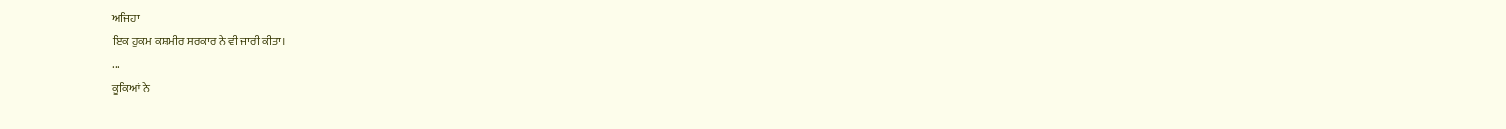ਅਜਿਹਾ
ਇਕ ਹੁਕਮ ਕਸ਼ਮੀਰ ਸਰਕਾਰ ਨੇ ਵੀ ਜਾਰੀ ਕੀਤਾ।
...
ਕੂਕਿਆਂ ਨੇ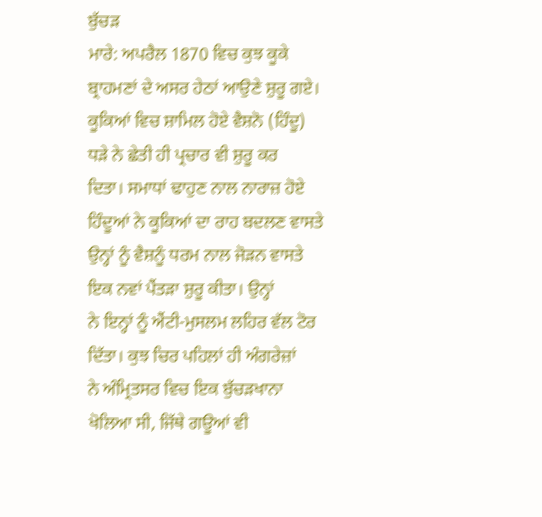ਬੁੱਚੜ
ਮਾਰੇ: ਅਪਰੈਲ 1870 ਵਿਚ ਕੁਝ ਕੂਕੇ ਬ੍ਰਾਹਮਣਾਂ ਦੇ ਅਸਰ ਹੇਠਾਂ ਆਉਣੇ ਸ਼ੁਰੂ ਗਏ।
ਕੂਕਿਆਂ ਵਿਚ ਸ਼ਾਮਿਲ ਹੋਏ ਵੈਸ਼ਨੋ (ਹਿੰਦੂ) ਧੜੇ ਨੇ ਛੇਤੀ ਹੀ ਪ੍ਰਚਾਰ ਵੀ ਸ਼ੁਰੂ ਕਰ
ਦਿਤਾ। ਸਮਾਧਾਂ ਢਾਹੁਣ ਨਾਲ ਨਾਰਾਜ਼ ਹੋਏ ਹਿੰਦੂਆਂ ਨੇ ਕੂਕਿਆਂ ਦਾ ਰਾਹ ਬਦਲਣ ਵਾਸਤੇ
ਉਨ੍ਹਾਂ ਨੂੰ ਵੈਸ਼ਨੂੰ ਧਰਮ ਨਾਲ ਜੋੜਨ ਵਾਸਤੇ ਇਕ ਨਵਾਂ ਪੈਂਤੜਾ ਸ਼ੁਰੂ ਕੀਤਾ। ਉਨ੍ਹਾਂ
ਨੇ ਇਨ੍ਹਾਂ ਨੂੰ ਐਂਟੀ-ਮੁਸਲਮ ਲਹਿਰ ਵੱਲ ਟੋਰ ਦਿੱਤਾ। ਕੁਝ ਚਿਰ ਪਹਿਲਾਂ ਹੀ ਅੰਗਰੇਜ਼ਾਂ
ਨੇ ਅੰਮ੍ਰਿਤਸਰ ਵਿਚ ਇਕ ਬੁੱਚੜਖਾਨਾ ਖੋਲਿਆ ਸੀ, ਜਿੱਥੇ ਗਊਆਂ ਵੀ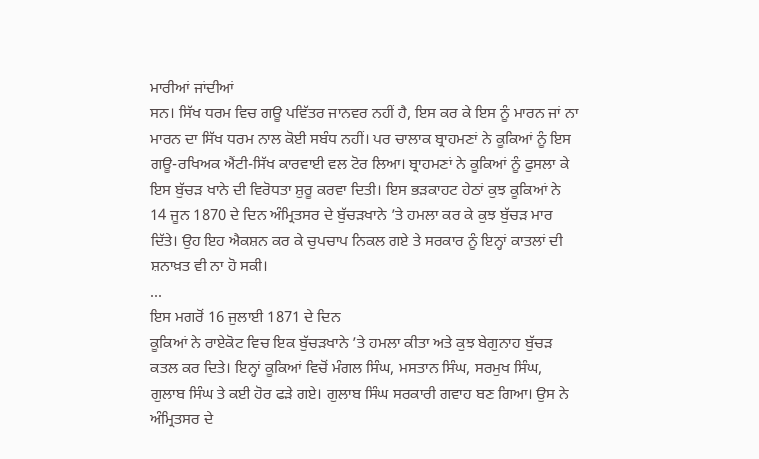ਮਾਰੀਆਂ ਜਾਂਦੀਆਂ
ਸਨ। ਸਿੱਖ ਧਰਮ ਵਿਚ ਗਊ ਪਵਿੱਤਰ ਜਾਨਵਰ ਨਹੀਂ ਹੈ, ਇਸ ਕਰ ਕੇ ਇਸ ਨੂੰ ਮਾਰਨ ਜਾਂ ਨਾ
ਮਾਰਨ ਦਾ ਸਿੱਖ ਧਰਮ ਨਾਲ ਕੋਈ ਸਬੰਧ ਨਹੀਂ। ਪਰ ਚਾਲਾਕ ਬ੍ਰਾਹਮਣਾਂ ਨੇ ਕੂਕਿਆਂ ਨੂੰ ਇਸ
ਗਊ-ਰਖਿਅਕ ਐਂਟੀ-ਸਿੱਖ ਕਾਰਵਾਈ ਵਲ ਟੋਰ ਲਿਆ। ਬ੍ਰਾਹਮਣਾਂ ਨੇ ਕੂਕਿਆਂ ਨੂੰ ਫੁਸਲਾ ਕੇ
ਇਸ ਬੁੱਚੜ ਖਾਨੇ ਦੀ ਵਿਰੋਧਤਾ ਸ਼ੁਰੂ ਕਰਵਾ ਦਿਤੀ। ਇਸ ਭੜਕਾਹਟ ਹੇਠਾਂ ਕੁਝ ਕੂਕਿਆਂ ਨੇ
14 ਜੂਨ 1870 ਦੇ ਦਿਨ ਅੰਮ੍ਰਿਤਸਰ ਦੇ ਬੁੱਚੜਖਾਨੇ ’ਤੇ ਹਮਲਾ ਕਰ ਕੇ ਕੁਝ ਬੁੱਚੜ ਮਾਰ
ਦਿੱਤੇ। ਉਹ ਇਹ ਐਕਸ਼ਨ ਕਰ ਕੇ ਚੁਪਚਾਪ ਨਿਕਲ ਗਏ ਤੇ ਸਰਕਾਰ ਨੂੰ ਇਨ੍ਹਾਂ ਕਾਤਲਾਂ ਦੀ
ਸ਼ਨਾਖ਼ਤ ਵੀ ਨਾ ਹੋ ਸਕੀ।
...
ਇਸ ਮਗਰੋਂ 16 ਜੁਲਾਈ 1871 ਦੇ ਦਿਨ
ਕੂਕਿਆਂ ਨੇ ਰਾਏਕੋਟ ਵਿਚ ਇਕ ਬੁੱਚੜਖਾਨੇ ’ਤੇ ਹਮਲਾ ਕੀਤਾ ਅਤੇ ਕੁਝ ਬੇਗੁਨਾਹ ਬੁੱਚੜ
ਕਤਲ ਕਰ ਦਿਤੇ। ਇਨ੍ਹਾਂ ਕੂਕਿਆਂ ਵਿਚੋਂ ਮੰਗਲ ਸਿੰਘ, ਮਸਤਾਨ ਸਿੰਘ, ਸਰਮੁਖ ਸਿੰਘ,
ਗੁਲਾਬ ਸਿੰਘ ਤੇ ਕਈ ਹੋਰ ਫੜੇ ਗਏ। ਗੁਲਾਬ ਸਿੰਘ ਸਰਕਾਰੀ ਗਵਾਹ ਬਣ ਗਿਆ। ਉਸ ਨੇ
ਅੰਮ੍ਰਿਤਸਰ ਦੇ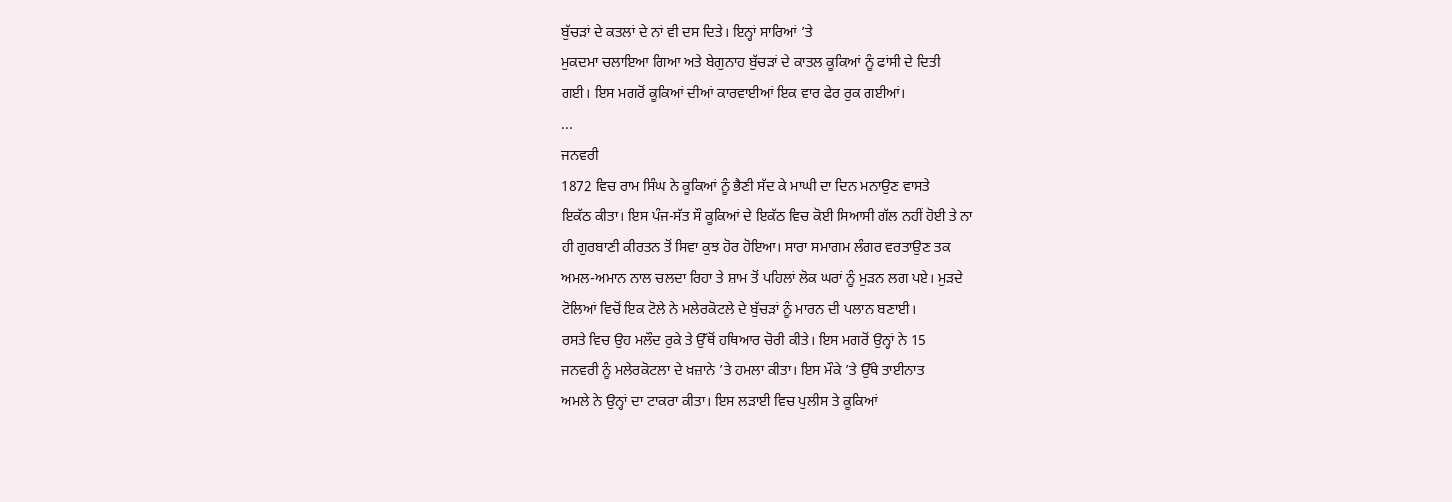ਬੁੱਚੜਾਂ ਦੇ ਕਤਲਾਂ ਦੇ ਨਾਂ ਵੀ ਦਸ ਦਿਤੇ। ਇਨ੍ਹਾਂ ਸਾਰਿਆਂ ’ਤੇ
ਮੁਕਦਮਾ ਚਲਾਇਆ ਗਿਆ ਅਤੇ ਬੇਗੁਨਾਹ ਬੁੱਚੜਾਂ ਦੇ ਕਾਤਲ ਕੂਕਿਆਂ ਨੂੰ ਫਾਂਸੀ ਦੇ ਦਿਤੀ
ਗਈ। ਇਸ ਮਗਰੋਂ ਕੂਕਿਆਂ ਦੀਆਂ ਕਾਰਵਾਈਆਂ ਇਕ ਵਾਰ ਫੇਰ ਰੁਕ ਗਈਆਂ।
...
ਜਨਵਰੀ
1872 ਵਿਚ ਰਾਮ ਸਿੰਘ ਨੇ ਕੂਕਿਆਂ ਨੂੰ ਭੈਣੀ ਸੱਦ ਕੇ ਮਾਘੀ ਦਾ ਦਿਨ ਮਨਾਉਣ ਵਾਸਤੇ
ਇਕੱਠ ਕੀਤਾ। ਇਸ ਪੰਜ-ਸੱਤ ਸੌ ਕੂਕਿਆਂ ਦੇ ਇਕੱਠ ਵਿਚ ਕੋਈ ਸਿਆਸੀ ਗੱਲ ਨਹੀਂ ਹੋਈ ਤੇ ਨਾ
ਹੀ ਗੁਰਬਾਣੀ ਕੀਰਤਨ ਤੋਂ ਸਿਵਾ ਕੁਝ ਹੋਰ ਹੋਇਆ। ਸਾਰਾ ਸਮਾਗਮ ਲੰਗਰ ਵਰਤਾਉਣ ਤਕ
ਅਮਲ-ਅਮਾਨ ਨਾਲ ਚਲਦਾ ਰਿਹਾ ਤੇ ਸ਼ਾਮ ਤੋਂ ਪਹਿਲਾਂ ਲੋਕ ਘਰਾਂ ਨੂੰ ਮੁੜਨ ਲਗ ਪਏ। ਮੁੜਦੇ
ਟੋਲਿਆਂ ਵਿਚੋਂ ਇਕ ਟੋਲੇ ਨੇ ਮਲੇਰਕੋਟਲੇ ਦੇ ਬੁੱਚੜਾਂ ਨੂੰ ਮਾਰਨ ਦੀ ਪਲਾਨ ਬਣਾਈ।
ਰਸਤੇ ਵਿਚ ਉਹ ਮਲੌਦ ਰੁਕੇ ਤੇ ਉੱਥੋਂ ਹਥਿਆਰ ਚੋਰੀ ਕੀਤੇ। ਇਸ ਮਗਰੋਂ ਉਨ੍ਹਾਂ ਨੇ 15
ਜਨਵਰੀ ਨੂੰ ਮਲੇਰਕੋਟਲਾ ਦੇ ਖ਼ਜ਼ਾਨੇ ’ਤੇ ਹਮਲਾ ਕੀਤਾ। ਇਸ ਮੌਕੇ ’ਤੇ ਉੱਥੇ ਤਾਈਨਾਤ
ਅਮਲੇ ਨੇ ਉਨ੍ਹਾਂ ਦਾ ਟਾਕਰਾ ਕੀਤਾ। ਇਸ ਲੜਾਈ ਵਿਚ ਪੁਲੀਸ ਤੇ ਕੂਕਿਆਂ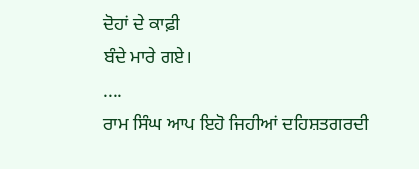ਦੋਹਾਂ ਦੇ ਕਾਫ਼ੀ
ਬੰਦੇ ਮਾਰੇ ਗਏ।
....
ਰਾਮ ਸਿੰਘ ਆਪ ਇਹੋ ਜਿਹੀਆਂ ਦਹਿਸ਼ਤਗਰਦੀ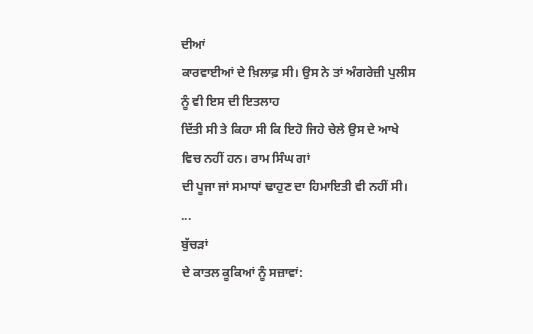ਦੀਆਂ
ਕਾਰਵਾਈਆਂ ਦੇ ਖ਼ਿਲਾਫ਼ ਸੀ। ਉਸ ਨੇ ਤਾਂ ਅੰਗਰੇਜ਼ੀ ਪੁਲੀਸ ਨੂੰ ਵੀ ਇਸ ਦੀ ਇਤਲਾਹ
ਦਿੱਤੀ ਸੀ ਤੇ ਕਿਹਾ ਸੀ ਕਿ ਇਹੋ ਜਿਹੇ ਚੇਲੇ ਉਸ ਦੇ ਆਖੇ ਵਿਚ ਨਹੀਂ ਹਨ। ਰਾਮ ਸਿੰਘ ਗਾਂ
ਦੀ ਪੂਜਾ ਜਾਂ ਸਮਾਧਾਂ ਢਾਹੁਣ ਦਾ ਹਿਮਾਇਤੀ ਵੀ ਨਹੀਂ ਸੀ।
...
ਬੁੱਚੜਾਂ
ਦੇ ਕਾਤਲ ਕੂਕਿਆਂ ਨੂੰ ਸਜ਼ਾਵਾਂ: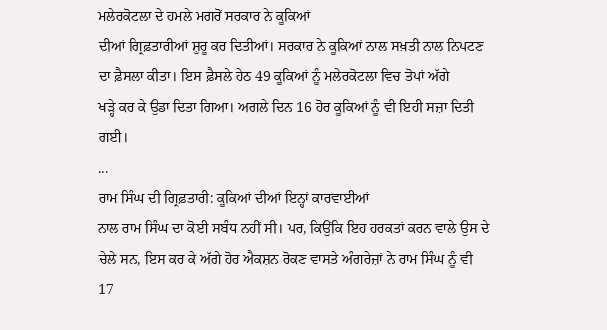ਮਲੇਰਕੋਟਲਾ ਦੇ ਹਮਲੇ ਮਗਰੋਂ ਸਰਕਾਰ ਨੇ ਕੂਕਿਆਂ
ਦੀਆਂ ਗ੍ਰਿਫ਼ਤਾਰੀਆਂ ਸ਼ੁਰੂ ਕਰ ਦਿਤੀਆਂ। ਸਰਕਾਰ ਨੇ ਕੂਕਿਆਂ ਨਾਲ ਸਖ਼ਤੀ ਨਾਲ ਨਿਪਟਣ
ਦਾ ਫ਼ੈਸਲਾ ਕੀਤਾ। ਇਸ ਫ਼ੈਸਲੇ ਹੇਠ 49 ਕੂਕਿਆਂ ਨੂੰ ਮਲੇਰਕੋਟਲਾ ਵਿਚ ਤੋਪਾਂ ਅੱਗੇ
ਖੜ੍ਹੇ ਕਰ ਕੇ ਉਡਾ ਦਿਤਾ ਗਿਆ। ਅਗਲੇ ਦਿਨ 16 ਹੋਰ ਕੂਕਿਆਂ ਨੂੰ ਵੀ ਇਹੀ ਸਜ਼ਾ ਦਿਤੀ
ਗਈ।
...
ਰਾਮ ਸਿੰਘ ਦੀ ਗ੍ਰਿਫ਼ਤਾਰੀ: ਕੂਕਿਆਂ ਦੀਆਂ ਇਨ੍ਹਾਂ ਕਾਰਵਾਈਆਂ
ਨਾਲ ਰਾਮ ਸਿੰਘ ਦਾ ਕੋਈ ਸਬੰਧ ਨਹੀਂ ਸੀ। ਪਰ, ਕਿਉਂਕਿ ਇਹ ਹਰਕਤਾਂ ਕਰਨ ਵਾਲੇ ਉਸ ਦੇ
ਚੇਲੇ ਸਨ, ਇਸ ਕਰ ਕੇ ਅੱਗੇ ਹੋਰ ਐਕਸ਼ਨ ਰੋਕਣ ਵਾਸਤੇ ਅੰਗਰੇਜ਼ਾਂ ਨੇ ਰਾਮ ਸਿੰਘ ਨੂੰ ਵੀ
17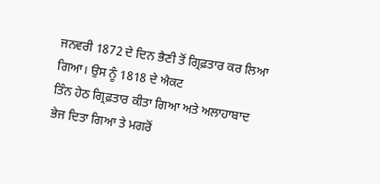ਜਨਵਰੀ 1872 ਦੇ ਦਿਨ ਭੈਣੀ ਤੋਂ ਗ੍ਰਿਫ਼ਤਾਰ ਕਰ ਲਿਆ ਗਿਆ। ਉਸ ਨੂੰ 1818 ਦੇ ਐਕਟ
ਤਿੰਨ ਹੇਠ ਗ੍ਰਿਫ਼ਤਾਰ ਕੀਤਾ ਗਿਆ ਅਤੇ ਅਲਾਹਾਬਾਦ ਭੇਜ ਦਿਤਾ ਗਿਆ ਤੇ ਮਗਰੋਂ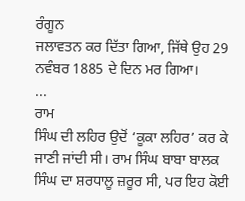ਰੰਗੂਨ
ਜਲਾਵਤਨ ਕਰ ਦਿੱਤਾ ਗਿਆ, ਜਿੱਥੇ ਉਹ 29 ਨਵੰਬਰ 1885 ਦੇ ਦਿਨ ਮਰ ਗਿਆ।
...
ਰਾਮ
ਸਿੰਘ ਦੀ ਲਹਿਰ ਉਦੋਂ ‘ਕੂਕਾ ਲਹਿਰ’ ਕਰ ਕੇ ਜਾਣੀ ਜਾਂਦੀ ਸੀ। ਰਾਮ ਸਿੰਘ ਬਾਬਾ ਬਾਲਕ
ਸਿੰਘ ਦਾ ਸ਼ਰਧਾਲੂ ਜ਼ਰੂਰ ਸੀ, ਪਰ ਇਹ ਕੋਈ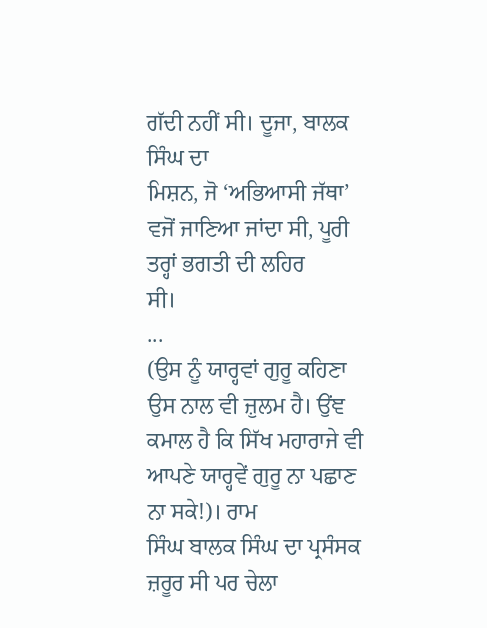ਗੱਦੀ ਨਹੀਂ ਸੀ। ਦੂਜਾ, ਬਾਲਕ ਸਿੰਘ ਦਾ
ਮਿਸ਼ਨ, ਜੋ ‘ਅਭਿਆਸੀ ਜੱਥਾ’ ਵਜੋਂ ਜਾਣਿਆ ਜਾਂਦਾ ਸੀ, ਪੂਰੀ ਤਰ੍ਹਾਂ ਭਗਤੀ ਦੀ ਲਹਿਰ
ਸੀ।
...
(ਉਸ ਨੂੰ ਯਾਰ੍ਹਵਾਂ ਗੁਰੂ ਕਹਿਣਾ ਉਸ ਨਾਲ ਵੀ ਜ਼ੁਲਮ ਹੈ। ਉਂਞ
ਕਮਾਲ ਹੈ ਕਿ ਸਿੱਖ ਮਹਾਰਾਜੇ ਵੀ ਆਪਣੇ ਯਾਰ੍ਹਵੇਂ ਗੁਰੂ ਨਾ ਪਛਾਣ ਨਾ ਸਕੇ!)। ਰਾਮ
ਸਿੰਘ ਬਾਲਕ ਸਿੰਘ ਦਾ ਪ੍ਰਸੰਸਕ ਜ਼ਰੂਰ ਸੀ ਪਰ ਚੇਲਾ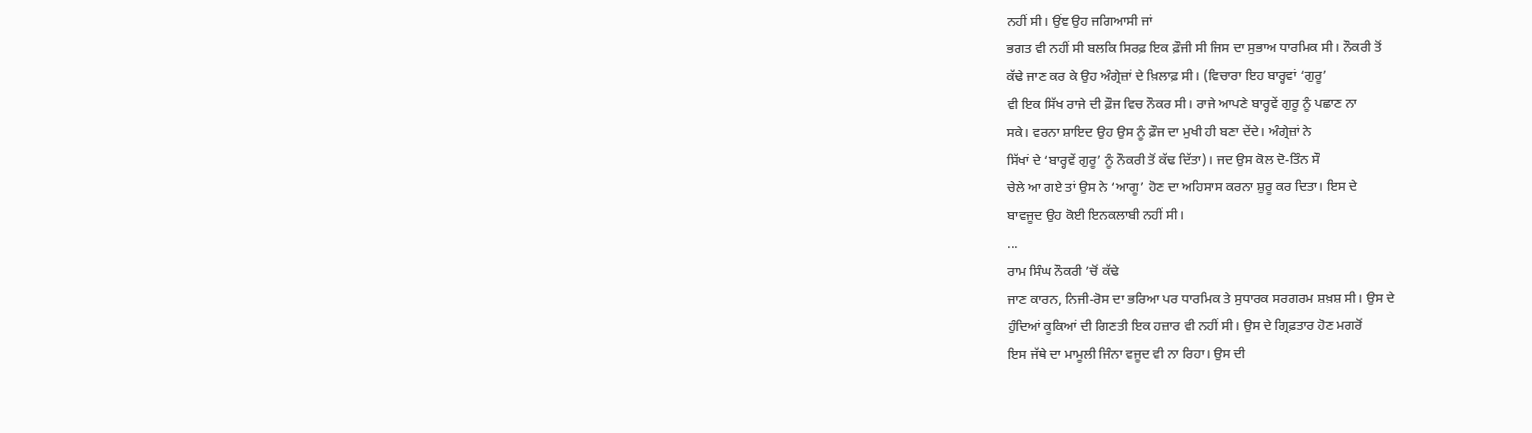ਨਹੀਂ ਸੀ। ਉਂਞ ਉਹ ਜਗਿਆਸੀ ਜਾਂ
ਭਗਤ ਵੀ ਨਹੀਂ ਸੀ ਬਲਕਿ ਸਿਰਫ਼ ਇਕ ਫ਼ੌਜੀ ਸੀ ਜਿਸ ਦਾ ਸੁਭਾਅ ਧਾਰਮਿਕ ਸੀ। ਨੌਕਰੀ ਤੋਂ
ਕੱਢੇ ਜਾਣ ਕਰ ਕੇ ਉਹ ਅੰਗ੍ਰੇਜ਼ਾਂ ਦੇ ਖ਼ਿਲਾਫ਼ ਸੀ। (ਵਿਚਾਰਾ ਇਹ ਬਾਰ੍ਹਵਾਂ ‘ਗੁਰੂ’
ਵੀ ਇਕ ਸਿੱਖ ਰਾਜੇ ਦੀ ਫ਼ੌਜ ਵਿਚ ਨੌਕਰ ਸੀ। ਰਾਜੇ ਆਪਣੇ ਬਾਰ੍ਹਵੇਂ ਗੁਰੂ ਨੂੰ ਪਛਾਣ ਨਾ
ਸਕੇ। ਵਰਨਾ ਸ਼ਾਇਦ ਉਹ ਉਸ ਨੂੰ ਫ਼ੌਜ ਦਾ ਮੁਖੀ ਹੀ ਬਣਾ ਦੇਂਦੇ। ਅੰਗ੍ਰੇਜ਼ਾਂ ਨੇ
ਸਿੱਖਾਂ ਦੇ ‘ਬਾਰ੍ਹਵੇਂ ਗੁਰੂ’ ਨੂੰ ਨੌਕਰੀ ਤੋਂ ਕੱਢ ਦਿੱਤਾ)। ਜਦ ਉਸ ਕੋਲ ਦੋ-ਤਿੰਨ ਸੌ
ਚੇਲੇ ਆ ਗਏ ਤਾਂ ਉਸ ਨੇ ‘ਆਗੂ’ ਹੋਣ ਦਾ ਅਹਿਸਾਸ ਕਰਨਾ ਸ਼ੁਰੂ ਕਰ ਦਿਤਾ। ਇਸ ਦੇ
ਬਾਵਜੂਦ ਉਹ ਕੋਈ ਇਨਕਲਾਬੀ ਨਹੀਂ ਸੀ।
...
ਰਾਮ ਸਿੰਘ ਨੌਕਰੀ ’ਚੋਂ ਕੱਢੇ
ਜਾਣ ਕਾਰਨ, ਨਿਜੀ-ਰੋਸ ਦਾ ਭਰਿਆ ਪਰ ਧਾਰਮਿਕ ਤੇ ਸੁਧਾਰਕ ਸਰਗਰਮ ਸ਼ਖ਼ਸ਼ ਸੀ। ਉਸ ਦੇ
ਹੁੰਦਿਆਂ ਕੂਕਿਆਂ ਦੀ ਗਿਣਤੀ ਇਕ ਹਜ਼ਾਰ ਵੀ ਨਹੀਂ ਸੀ। ਉਸ ਦੇ ਗ੍ਰਿਫ਼ਤਾਰ ਹੋਣ ਮਗਰੋਂ
ਇਸ ਜੱਥੇ ਦਾ ਮਾਮੂਲੀ ਜਿੰਨਾ ਵਜੂਦ ਵੀ ਨਾ ਰਿਹਾ। ਉਸ ਦੀ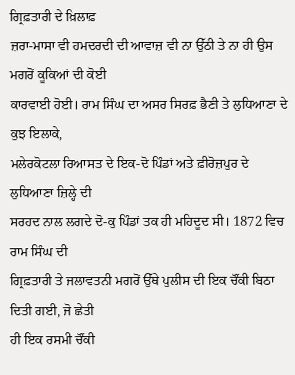ਗ੍ਰਿਫ਼ਤਾਰੀ ਦੇ ਖ਼ਿਲਾਫ਼
ਜ਼ਰਾ-ਮਾਸਾ ਵੀ ਹਮਦਰਦੀ ਦੀ ਆਵਾਜ਼ ਵੀ ਨਾ ਉੱਠੀ ਤੇ ਨਾ ਹੀ ਉਸ ਮਗਰੋਂ ਕੂਕਿਆਂ ਦੀ ਕੋਈ
ਕਾਰਵਾਈ ਹੋਈ। ਰਾਮ ਸਿੰਘ ਦਾ ਅਸਰ ਸਿਰਫ਼ ਭੈਣੀ ਤੇ ਲੁਧਿਆਣਾ ਦੇ ਕੁਝ ਇਲਾਕੇ,
ਮਲੇਰਕੋਟਲਾ ਰਿਆਸਤ ਦੇ ਇਕ-ਦੋ ਪਿੰਡਾਂ ਅਤੇ ਫ਼ੀਰੋਜ਼ਪੁਰ ਦੇ ਲੁਧਿਆਣਾ ਜ਼ਿਲ੍ਹੇ ਦੀ
ਸਰਹਦ ਨਾਲ ਲਗਦੇ ਦੋ-ਕੁ ਪਿੰਡਾਂ ਤਕ ਹੀ ਮਹਿਦੂਦ ਸੀ। 1872 ਵਿਚ ਰਾਮ ਸਿੰਘ ਦੀ
ਗ੍ਰਿਫ਼ਤਾਰੀ ਤੇ ਜਲਾਵਤਨੀ ਮਗਰੋਂ ਉੱਥੇ ਪੁਲੀਸ ਦੀ ਇਕ ਚੌਂਕੀ ਬਿਠਾ ਦਿਤੀ ਗਈ, ਜੋ ਛੇਤੀ
ਹੀ ਇਕ ਰਸਮੀ ਚੌਂਕੀ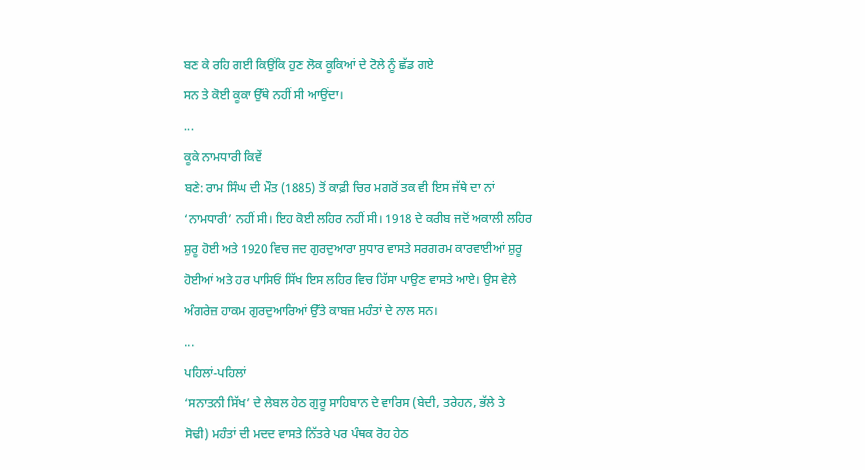ਬਣ ਕੇ ਰਹਿ ਗਈ ਕਿਉਂਕਿ ਹੁਣ ਲੋਕ ਕੂਕਿਆਂ ਦੇ ਟੋਲੇ ਨੂੰ ਛੱਡ ਗਏ
ਸਨ ਤੇ ਕੋਈ ਕੂਕਾ ਉੱਥੇ ਨਹੀਂ ਸੀ ਆਉਂਦਾ।
...
ਕੂਕੇ ਨਾਮਧਾਰੀ ਕਿਵੇਂ
ਬਣੇ: ਰਾਮ ਸਿੰਘ ਦੀ ਮੌਤ (1885) ਤੋਂ ਕਾਫ਼ੀ ਚਿਰ ਮਗਰੋਂ ਤਕ ਵੀ ਇਸ ਜੱਥੇ ਦਾ ਨਾਂ
‘ਨਾਮਧਾਰੀ’ ਨਹੀਂ ਸੀ। ਇਹ ਕੋਈ ਲਹਿਰ ਨਹੀਂ ਸੀ। 1918 ਦੇ ਕਰੀਬ ਜਦੋਂ ਅਕਾਲੀ ਲਹਿਰ
ਸ਼ੁਰੂ ਹੋਈ ਅਤੇ 1920 ਵਿਚ ਜਦ ਗੁਰਦੁਆਰਾ ਸੁਧਾਰ ਵਾਸਤੇ ਸਰਗਰਮ ਕਾਰਵਾਈਆਂ ਸ਼ੁਰੂ
ਹੋਈਆਂ ਅਤੇ ਹਰ ਪਾਸਿਓਂ ਸਿੱਖ ਇਸ ਲਹਿਰ ਵਿਚ ਹਿੱਸਾ ਪਾਉਣ ਵਾਸਤੇ ਆਏ। ਉਸ ਵੇਲੇ
ਅੰਗਰੇਜ਼ ਹਾਕਮ ਗੁਰਦੁਆਰਿਆਂ ਉੱਤੇ ਕਾਬਜ਼ ਮਹੰਤਾਂ ਦੇ ਨਾਲ ਸਨ।
...
ਪਹਿਲਾਂ-ਪਹਿਲਾਂ
‘ਸਨਾਤਨੀ ਸਿੱਖ’ ਦੇ ਲੇਬਲ ਹੇਠ ਗੁਰੂ ਸਾਹਿਬਾਨ ਦੇ ਵਾਰਿਸ (ਬੇਦੀ, ਤਰੇਹਨ, ਭੱਲੇ ਤੇ
ਸੋਢੀ) ਮਹੰਤਾਂ ਦੀ ਮਦਦ ਵਾਸਤੇ ਨਿੱਤਰੇ ਪਰ ਪੰਥਕ ਰੋਹ ਹੇਠ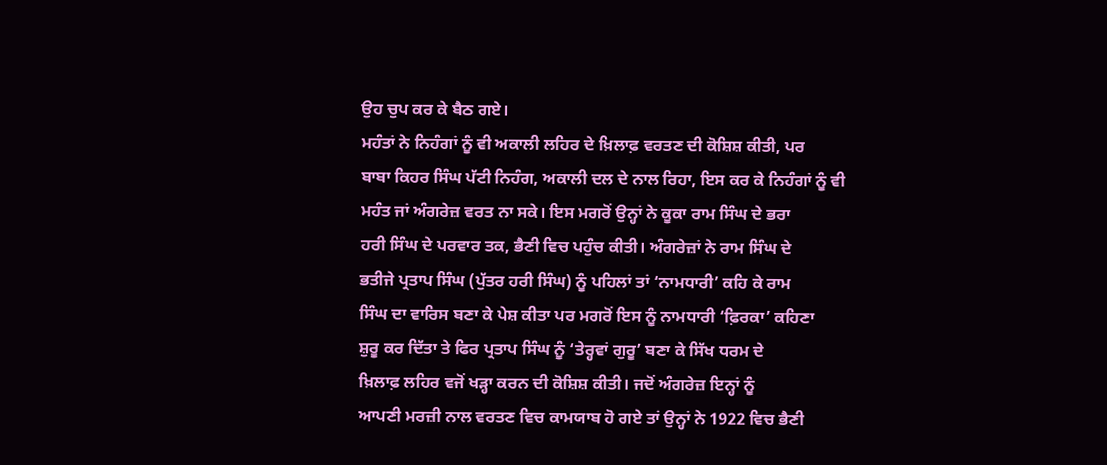ਉਹ ਚੁਪ ਕਰ ਕੇ ਬੈਠ ਗਏ।
ਮਹੰਤਾਂ ਨੇ ਨਿਹੰਗਾਂ ਨੂੰ ਵੀ ਅਕਾਲੀ ਲਹਿਰ ਦੇ ਖ਼ਿਲਾਫ਼ ਵਰਤਣ ਦੀ ਕੋਸ਼ਿਸ਼ ਕੀਤੀ, ਪਰ
ਬਾਬਾ ਕਿਹਰ ਸਿੰਘ ਪੱਟੀ ਨਿਹੰਗ, ਅਕਾਲੀ ਦਲ ਦੇ ਨਾਲ ਰਿਹਾ, ਇਸ ਕਰ ਕੇ ਨਿਹੰਗਾਂ ਨੂੰ ਵੀ
ਮਹੰਤ ਜਾਂ ਅੰਗਰੇਜ਼ ਵਰਤ ਨਾ ਸਕੇ। ਇਸ ਮਗਰੋਂ ਉਨ੍ਹਾਂ ਨੇ ਕੂਕਾ ਰਾਮ ਸਿੰਘ ਦੇ ਭਰਾ
ਹਰੀ ਸਿੰਘ ਦੇ ਪਰਵਾਰ ਤਕ, ਭੈਣੀ ਵਿਚ ਪਹੁੰਚ ਕੀਤੀ। ਅੰਗਰੇਜ਼ਾਂ ਨੇ ਰਾਮ ਸਿੰਘ ਦੇ
ਭਤੀਜੇ ਪ੍ਰਤਾਪ ਸਿੰਘ (ਪੁੱਤਰ ਹਰੀ ਸਿੰਘ) ਨੂੰ ਪਹਿਲਾਂ ਤਾਂ ‘ਨਾਮਧਾਰੀ’ ਕਹਿ ਕੇ ਰਾਮ
ਸਿੰਘ ਦਾ ਵਾਰਿਸ ਬਣਾ ਕੇ ਪੇਸ਼ ਕੀਤਾ ਪਰ ਮਗਰੋਂ ਇਸ ਨੂੰ ਨਾਮਧਾਰੀ ‘ਫ਼ਿਰਕਾ’ ਕਹਿਣਾ
ਸ਼ੁਰੂ ਕਰ ਦਿੱਤਾ ਤੇ ਫਿਰ ਪ੍ਰਤਾਪ ਸਿੰਘ ਨੂੰ ‘ਤੇਰ੍ਹਵਾਂ ਗੁਰੂ’ ਬਣਾ ਕੇ ਸਿੱਖ ਧਰਮ ਦੇ
ਖ਼ਿਲਾਫ਼ ਲਹਿਰ ਵਜੋਂ ਖੜ੍ਹਾ ਕਰਨ ਦੀ ਕੋਸ਼ਿਸ਼ ਕੀਤੀ। ਜਦੋਂ ਅੰਗਰੇਜ਼ ਇਨ੍ਹਾਂ ਨੂੰ
ਆਪਣੀ ਮਰਜ਼ੀ ਨਾਲ ਵਰਤਣ ਵਿਚ ਕਾਮਯਾਬ ਹੋ ਗਏ ਤਾਂ ਉਨ੍ਹਾਂ ਨੇ 1922 ਵਿਚ ਭੈਣੀ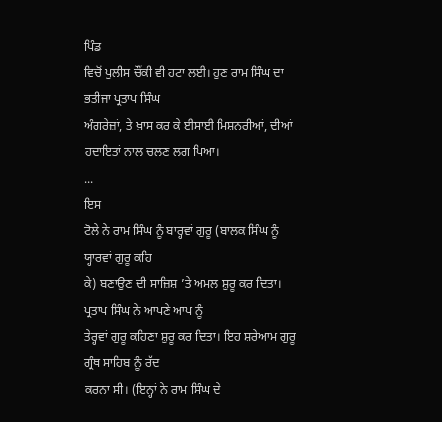ਪਿੰਡ
ਵਿਚੋਂ ਪੁਲੀਸ ਚੌਂਕੀ ਵੀ ਹਟਾ ਲਈ। ਹੁਣ ਰਾਮ ਸਿੰਘ ਦਾ ਭਤੀਜਾ ਪ੍ਰਤਾਪ ਸਿੰਘ
ਅੰਗਰੇਜ਼ਾਂ, ਤੇ ਖ਼ਾਸ ਕਰ ਕੇ ਈਸਾਈ ਮਿਸ਼ਨਰੀਆਂ, ਦੀਆਂ ਹਦਾਇਤਾਂ ਨਾਲ ਚਲਣ ਲਗ ਪਿਆ।
...
ਇਸ
ਟੋਲੇ ਨੇ ਰਾਮ ਸਿੰਘ ਨੂੰ ਬਾਰ੍ਹਵਾਂ ਗੁਰੂ (ਬਾਲਕ ਸਿੰਘ ਨੂੰ ਯ੍ਹਾਰਵਾਂ ਗੁਰੂ ਕਹਿ
ਕੇ) ਬਣਾਉਣ ਦੀ ਸਾਜ਼ਿਸ਼ ’ਤੇ ਅਮਲ ਸ਼ੁਰੂ ਕਰ ਦਿਤਾ। ਪ੍ਰਤਾਪ ਸਿੰਘ ਨੇ ਆਪਣੇ ਆਪ ਨੂੰ
ਤੇਰ੍ਹਵਾਂ ਗੁਰੂ ਕਹਿਣਾ ਸ਼ੁਰੂ ਕਰ ਦਿਤਾ। ਇਹ ਸ਼ਰੇਆਮ ਗੁਰੂ ਗ੍ਰੰਥ ਸਾਹਿਬ ਨੂੰ ਰੱਦ
ਕਰਨਾ ਸੀ। (ਇਨ੍ਹਾਂ ਨੇ ਰਾਮ ਸਿੰਘ ਦੇ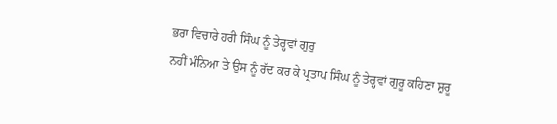ਭਰਾ ਵਿਚਾਰੇ ਹਰੀ ਸਿੰਘ ਨੂੰ ਤੇਰ੍ਹਵਾਂ ਗੁਰੁ
ਨਹੀਂ ਮੰਨਿਆ ਤੇ ਉਸ ਨੂੰ ਰੱਦ ਕਰ ਕੇ ਪ੍ਰਤਾਪ ਸਿੰਘ ਨੂੰ ਤੇਰ੍ਹਵਾਂ ਗੁਰੂ ਕਹਿਣਾ ਸ਼ੁਰੂ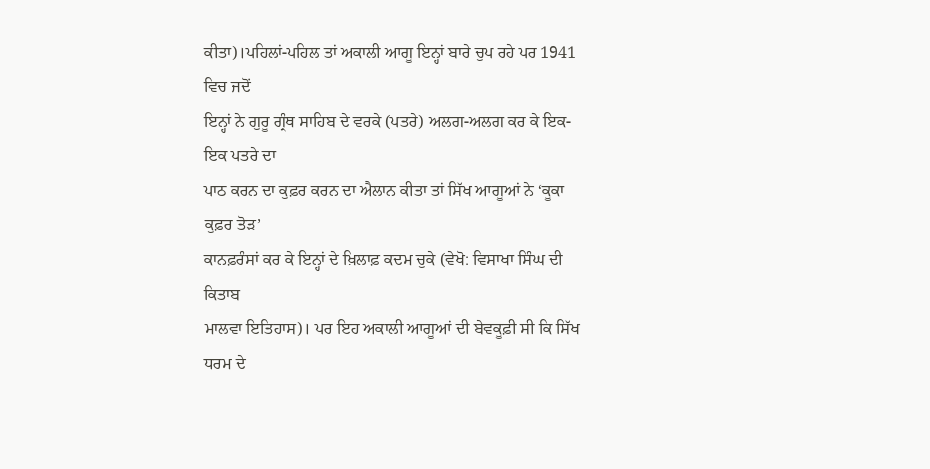ਕੀਤਾ)।ਪਹਿਲਾਂ-ਪਹਿਲ ਤਾਂ ਅਕਾਲੀ ਆਗੂ ਇਨ੍ਹਾਂ ਬਾਰੇ ਚੁਪ ਰਹੇ ਪਰ 1941 ਵਿਚ ਜਦੋਂ
ਇਨ੍ਹਾਂ ਨੇ ਗੁਰੂ ਗ੍ਰੰਥ ਸਾਹਿਬ ਦੇ ਵਰਕੇ (ਪਤਰੇ) ਅਲਗ-ਅਲਗ ਕਰ ਕੇ ਇਕ-ਇਕ ਪਤਰੇ ਦਾ
ਪਾਠ ਕਰਨ ਦਾ ਕੁਫ਼ਰ ਕਰਨ ਦਾ ਐਲਾਨ ਕੀਤਾ ਤਾਂ ਸਿੱਖ ਆਗੂਆਂ ਨੇ ‘ਕੂਕਾ ਕੁਫ਼ਰ ਤੋੜ’
ਕਾਨਫ਼ਰੰਸਾਂ ਕਰ ਕੇ ਇਨ੍ਹਾਂ ਦੇ ਖ਼ਿਲਾਫ਼ ਕਦਮ ਚੁਕੇ (ਵੇਖੋ: ਵਿਸਾਖਾ ਸਿੰਘ ਦੀ ਕਿਤਾਬ
ਮਾਲਵਾ ਇਤਿਹਾਸ)। ਪਰ ਇਹ ਅਕਾਲੀ ਆਗੂਆਂ ਦੀ ਬੇਵਕੂਫ਼ੀ ਸੀ ਕਿ ਸਿੱਖ ਧਰਮ ਦੇ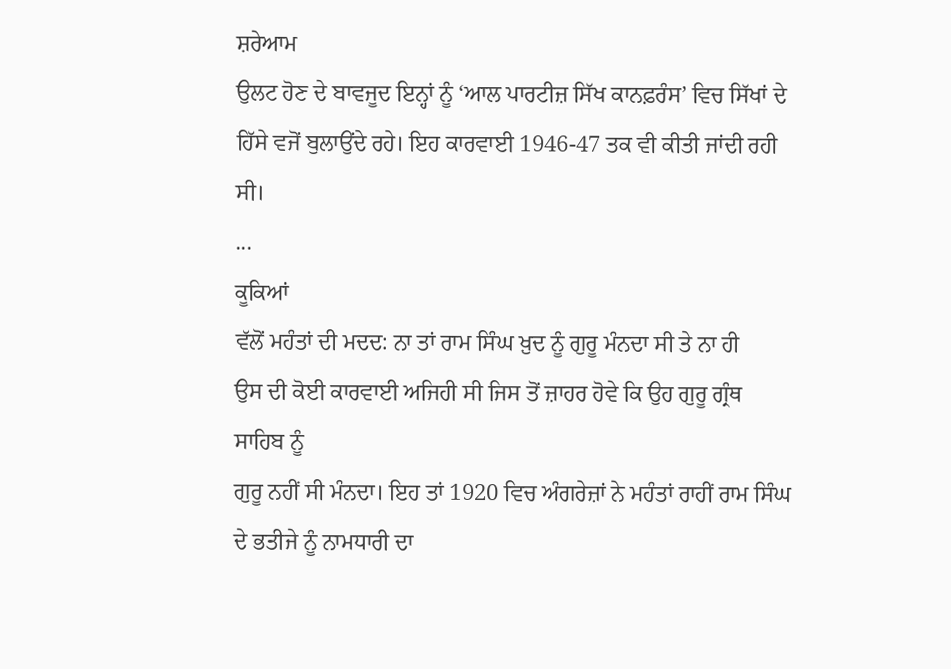ਸ਼ਰੇਆਮ
ਉਲਟ ਹੋਣ ਦੇ ਬਾਵਜੂਦ ਇਨ੍ਹਾਂ ਨੂੰ ‘ਆਲ ਪਾਰਟੀਜ਼ ਸਿੱਖ ਕਾਨਫ਼ਰੰਸ’ ਵਿਚ ਸਿੱਖਾਂ ਦੇ
ਹਿੱਸੇ ਵਜੋਂ ਬੁਲਾਉਂਦੇ ਰਹੇ। ਇਹ ਕਾਰਵਾਈ 1946-47 ਤਕ ਵੀ ਕੀਤੀ ਜਾਂਦੀ ਰਹੀ ਸੀ।
...
ਕੂਕਿਆਂ
ਵੱਲੋਂ ਮਹੰਤਾਂ ਦੀ ਮਦਦ: ਨਾ ਤਾਂ ਰਾਮ ਸਿੰਘ ਖ਼ੁਦ ਨੂੰ ਗੁਰੂ ਮੰਨਦਾ ਸੀ ਤੇ ਨਾ ਹੀ
ਉਸ ਦੀ ਕੋਈ ਕਾਰਵਾਈ ਅਜਿਹੀ ਸੀ ਜਿਸ ਤੋਂ ਜ਼ਾਹਰ ਹੋਵੇ ਕਿ ਉਹ ਗੁਰੂ ਗ੍ਰੰਥ ਸਾਹਿਬ ਨੂੰ
ਗੁਰੂ ਨਹੀਂ ਸੀ ਮੰਨਦਾ। ਇਹ ਤਾਂ 1920 ਵਿਚ ਅੰਗਰੇਜ਼ਾਂ ਨੇ ਮਹੰਤਾਂ ਰਾਹੀਂ ਰਾਮ ਸਿੰਘ
ਦੇ ਭਤੀਜੇ ਨੂੰ ਨਾਮਧਾਰੀ ਦਾ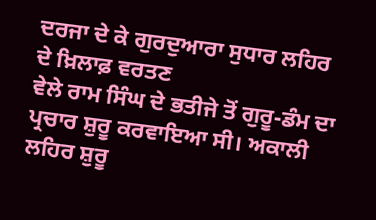ਦਰਜਾ ਦੇ ਕੇ ਗੁਰਦੁਆਰਾ ਸੁਧਾਰ ਲਹਿਰ ਦੇ ਖ਼ਿਲਾਫ਼ ਵਰਤਣ
ਵੇਲੇ ਰਾਮ ਸਿੰਘ ਦੇ ਭਤੀਜੇ ਤੋਂ ਗੁਰੂ-ਡੰਮ ਦਾ ਪ੍ਰਚਾਰ ਸ਼ੁਰੂ ਕਰਵਾਇਆ ਸੀ। ਅਕਾਲੀ
ਲਹਿਰ ਸ਼ੁਰੂ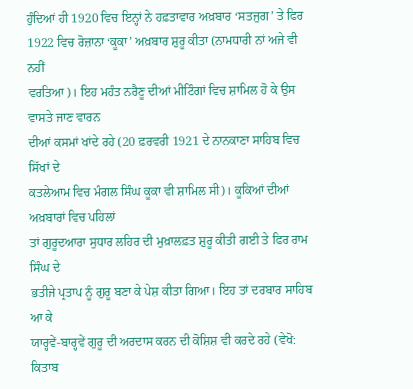ਹੁੰਦਿਆਂ ਹੀ 1920 ਵਿਚ ਇਨ੍ਹਾਂ ਨੇ ਹਫ਼ਤਾਵਾਰ ਅਖ਼ਬਾਰ ‘ਸਤਜੁਗ’ ਤੇ ਫਿਰ
1922 ਵਿਚ ਰੋਜ਼ਾਨਾ ‘ਕੂਕਾ’ ਅਖ਼ਬਾਰ ਸ਼ੁਰੂ ਕੀਤਾ (ਨਾਮਧਾਰੀ ਨਾਂ ਅਜੇ ਵੀ ਨਹੀਂ
ਵਰਤਿਆ)। ਇਹ ਮਹੰਤ ਨਰੈਣੂ ਦੀਆਂ ਮੀਟਿੰਗਾਂ ਵਿਚ ਸ਼ਾਮਿਲ ਹੋ ਕੇ ਉਸ ਵਾਸਤੇ ਜਾਣ ਵਾਰਨ
ਦੀਆਂ ਕਸਮਾਂ ਖਾਂਦੇ ਰਹੇ (20 ਫ਼ਰਵਰੀ 1921 ਦੇ ਨਾਨਕਾਣਾ ਸਾਹਿਬ ਵਿਚ ਸਿੱਖਾਂ ਦੇ
ਕਤਲੇਆਮ ਵਿਚ ਮੰਗਲ ਸਿੰਘ ਕੂਕਾ ਵੀ ਸ਼ਾਮਿਲ ਸੀ)। ਕੂਕਿਆਂ ਦੀਆਂ ਅਖ਼ਬਾਰਾਂ ਵਿਚ ਪਹਿਲਾਂ
ਤਾਂ ਗੁਰੂਦਆਰਾ ਸੁਧਾਰ ਲਹਿਰ ਦੀ ਮੁਖ਼ਾਲਫ਼ਤ ਸ਼ੁਰੂ ਕੀਤੀ ਗਈ ਤੇ ਫਿਰ ਰਾਮ ਸਿੰਘ ਦੇ
ਭਤੀਜੇ ਪ੍ਰਤਾਪ ਨੂੰ ਗੁਰੂ ਬਣਾ ਕੇ ਪੇਸ਼ ਕੀਤਾ ਗਿਆ। ਇਹ ਤਾਂ ਦਰਬਾਰ ਸਾਹਿਬ ਆ ਕੇ
ਯਾਰ੍ਹਵੇਂ-ਬਾਰ੍ਹਵੇਂ ਗੁਰੂ ਦੀ ਅਰਦਾਸ ਕਰਨ ਦੀ ਕੋਸ਼ਿਸ਼ ਵੀ ਕਰਦੇ ਰਹੇ (ਵੇਖੋ: ਕਿਤਾਬ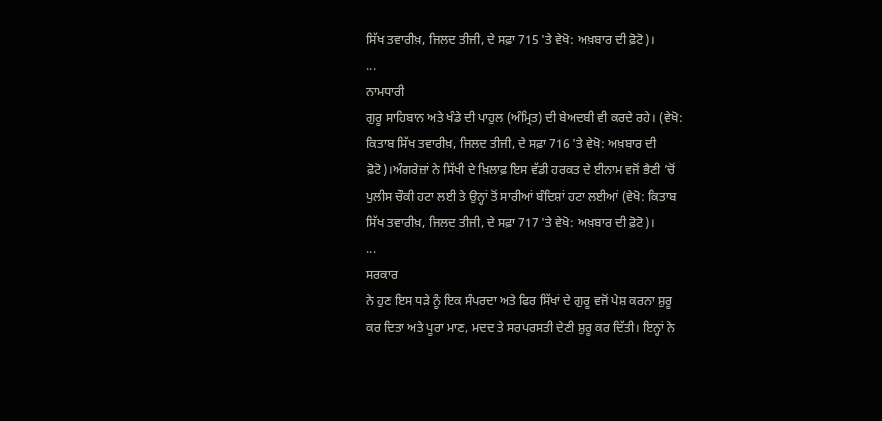ਸਿੱਖ ਤਵਾਰੀਖ਼, ਜਿਲਦ ਤੀਜੀ, ਦੇ ਸਫ਼ਾ 715 'ਤੇ ਵੇਖੋ: ਅਖ਼ਬਾਰ ਦੀ ਫ਼ੋਟੋ)।
...
ਨਾਮਧਾਰੀ
ਗੁਰੂ ਸਾਹਿਬਾਨ ਅਤੇ ਖੰਡੇ ਦੀ ਪਾਹੁਲ (ਅੰਮ੍ਰਿਤ) ਦੀ ਬੇਅਦਬੀ ਵੀ ਕਰਦੇ ਰਹੇ। (ਵੇਖੋ:
ਕਿਤਾਬ ਸਿੱਖ ਤਵਾਰੀਖ਼, ਜਿਲਦ ਤੀਜੀ, ਦੇ ਸਫ਼ਾ 716 'ਤੇ ਵੇਖੋ: ਅਖ਼ਬਾਰ ਦੀ
ਫ਼ੋਟੋ)।ਅੰਗਰੇਜ਼ਾਂ ਨੇ ਸਿੱਖੀ ਦੇ ਖ਼ਿਲਾਫ਼ ਇਸ ਵੱਡੀ ਹਰਕਤ ਦੇ ਈਨਾਮ ਵਜੋਂ ਭੈਣੀ ’ਚੋਂ
ਪੁਲੀਸ ਚੌਕੀ ਹਟਾ ਲਈ ਤੇ ਉਨ੍ਹਾਂ ਤੋਂ ਸਾਰੀਆਂ ਬੰਦਿਸ਼ਾਂ ਹਟਾ ਲਈਆਂ (ਵੇਖੋ: ਕਿਤਾਬ
ਸਿੱਖ ਤਵਾਰੀਖ਼, ਜਿਲਦ ਤੀਜੀ, ਦੇ ਸਫ਼ਾ 717 'ਤੇ ਵੇਖੋ: ਅਖ਼ਬਾਰ ਦੀ ਫ਼ੋਟੋ)।
...
ਸਰਕਾਰ
ਨੇ ਹੁਣ ਇਸ ਧੜੇ ਨੂੰ ਇਕ ਸੰਪਰਦਾ ਅਤੇ ਫਿਰ ਸਿੱਖਾਂ ਦੇ ਗੁਰੂ ਵਜੋਂ ਪੇਸ਼ ਕਰਨਾ ਸ਼ੁਰੂ
ਕਰ ਦਿਤਾ ਅਤੇ ਪੂਰਾ ਮਾਣ, ਮਦਦ ਤੇ ਸਰਪਰਸਤੀ ਦੇਣੀ ਸ਼ੁਰੂ ਕਰ ਦਿੱਤੀ। ਇਨ੍ਹਾਂ ਨੇ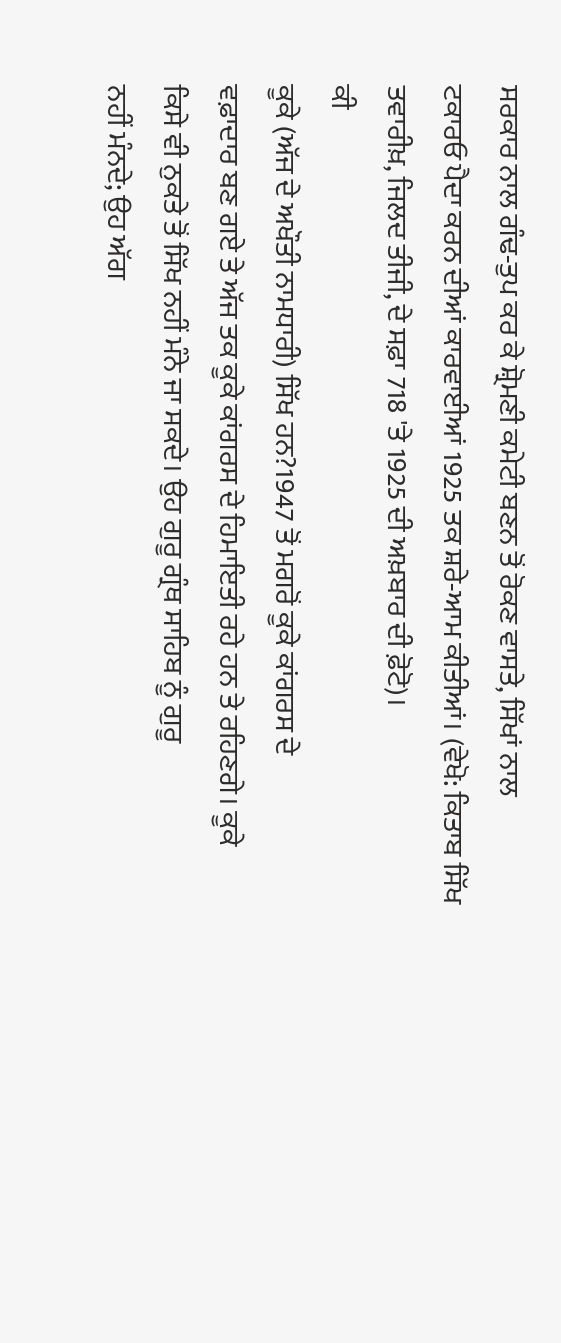ਸਰਕਾਰ ਨਾਲ ਗੰਢ-ਤੁਪ ਕਰ ਕੇ ਸ਼੍ਰੋਮਣੀ ਕਮੇਟੀ ਬਣਨ ਤੋਂ ਰੋਕਣ ਵਾਸਤੇ, ਸਿੱਖਾਂ ਨਾਲ
ਟਕਾਰਓ ਪੈਦਾ ਕਰਨ ਦੀਆਂ ਕਾਰਵਾਈਆਂ 1925 ਤਕ ਸ਼ਰੇ-ਆਮ ਕੀਤੀਆਂ। (ਵੇਖੋ: ਕਿਤਾਬ ਸਿੱਖ
ਤਵਾਰੀਖ਼, ਜਿਲਦ ਤੀਜੀ, ਦੇ ਸਫ਼ਾ 718 'ਤੇ 1925 ਦੀ ਅਖ਼ਬਾਰ ਦੀ ਫ਼ੋਟੋ)।
ਕੀ
ਕੂਕੇ (ਅੱਜ ਦੇ ਅਖੌਤੀ ਨਾਮਧਾਰੀ) ਸਿੱਖ ਹਨ?1947 ਤੋਂ ਮਗਰੋਂ ਕੂਕੇ ਕਾਂਗਰਸ ਦੇ
ਵਫ਼ਾਦਾਰ ਬਣ ਗਏ ਤੇ ਅੱਜ ਤਕ ਕੂਕੇ ਕਾਂਗਰਸ ਦੇ ਹਿਮਾਇਤੀ ਰਹੇ ਹਨ ਤੇ ਰਹਿਣਗੇ। ਕੂਕੇ
ਕਿਸੇ ਵੀ ਨੁਕਤੇ ਤੋਂ ਸਿੱਖ ਨਹੀਂ ਮੰਨੇ ਜਾ ਸਕਦੇ। ਉਹ ਗੁਰੂ ਗ੍ਰੰਥ ਸਾਹਿਬ ਨੂੰ ਗੁਰੂ
ਨਹੀਂ ਮੰਨਦੇ; ਉਹ ਅੱਗ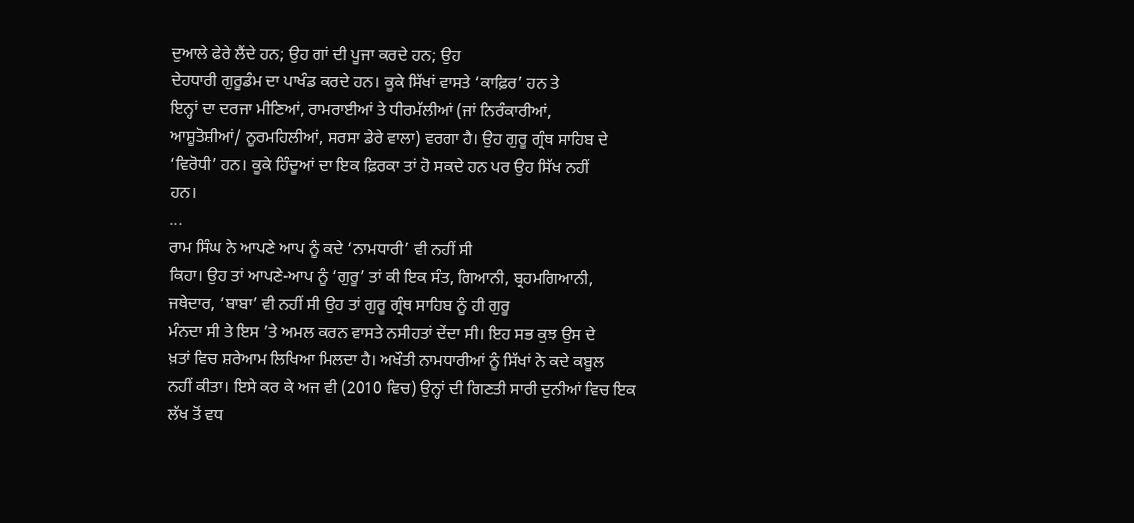ਦੁਆਲੇ ਫੇਰੇ ਲੈਂਦੇ ਹਨ; ਉਹ ਗਾਂ ਦੀ ਪੂਜਾ ਕਰਦੇ ਹਨ; ਉਹ
ਦੇਹਧਾਰੀ ਗੁਰੂਡੰਮ ਦਾ ਪਾਖੰਡ ਕਰਦੇ ਹਨ। ਕੂਕੇ ਸਿੱਖਾਂ ਵਾਸਤੇ ‘ਕਾਫ਼ਿਰ’ ਹਨ ਤੇ
ਇਨ੍ਹਾਂ ਦਾ ਦਰਜਾ ਮੀਣਿਆਂ, ਰਾਮਰਾਈਆਂ ਤੇ ਧੀਰਮੱਲੀਆਂ (ਜਾਂ ਨਿਰੰਕਾਰੀਆਂ,
ਆਸ਼ੂਤੋਸ਼ੀਆਂ/ ਨੂਰਮਹਿਲੀਆਂ, ਸਰਸਾ ਡੇਰੇ ਵਾਲਾ) ਵਰਗਾ ਹੈ। ਉਹ ਗੁਰੂ ਗ੍ਰੰਥ ਸਾਹਿਬ ਦੇ
‘ਵਿਰੋਧੀ’ ਹਨ। ਕੂਕੇ ਹਿੰਦੂਆਂ ਦਾ ਇਕ ਫ਼ਿਰਕਾ ਤਾਂ ਹੋ ਸਕਦੇ ਹਨ ਪਰ ਉਹ ਸਿੱਖ ਨਹੀਂ
ਹਨ।
...
ਰਾਮ ਸਿੰਘ ਨੇ ਆਪਣੇ ਆਪ ਨੂੰ ਕਦੇ ‘ਨਾਮਧਾਰੀ’ ਵੀ ਨਹੀਂ ਸੀ
ਕਿਹਾ। ਉਹ ਤਾਂ ਆਪਣੇ-ਆਪ ਨੂੰ ‘ਗੁਰੂ’ ਤਾਂ ਕੀ ਇਕ ਸੰਤ, ਗਿਆਨੀ, ਬ੍ਰਹਮਗਿਆਨੀ,
ਜਥੇਦਾਰ, ‘ਬਾਬਾ’ ਵੀ ਨਹੀਂ ਸੀ ਉਹ ਤਾਂ ਗੁਰੂ ਗ੍ਰੰਥ ਸਾਹਿਬ ਨੂੰ ਹੀ ਗੁਰੂ
ਮੰਨਦਾ ਸੀ ਤੇ ਇਸ ’ਤੇ ਅਮਲ ਕਰਨ ਵਾਸਤੇ ਨਸੀਹਤਾਂ ਦੇਂਦਾ ਸੀ। ਇਹ ਸਭ ਕੁਝ ਉਸ ਦੇ
ਖ਼ਤਾਂ ਵਿਚ ਸ਼ਰੇਆਮ ਲਿਖਿਆ ਮਿਲਦਾ ਹੈ। ਅਖੌਤੀ ਨਾਮਧਾਰੀਆਂ ਨੂੰ ਸਿੱਖਾਂ ਨੇ ਕਦੇ ਕਬੂਲ
ਨਹੀਂ ਕੀਤਾ। ਇਸੇ ਕਰ ਕੇ ਅਜ ਵੀ (2010 ਵਿਚ) ਉਨ੍ਹਾਂ ਦੀ ਗਿਣਤੀ ਸਾਰੀ ਦੁਨੀਆਂ ਵਿਚ ਇਕ
ਲੱਖ ਤੋਂ ਵਧ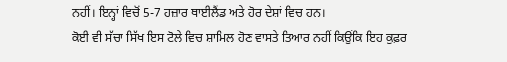ਨਹੀਂ। ਇਨ੍ਹਾਂ ਵਿਚੋਂ 5-7 ਹਜ਼ਾਰ ਥਾਈਲੈਂਡ ਅਤੇ ਹੋਰ ਦੇਸ਼ਾਂ ਵਿਚ ਹਨ।
ਕੋਈ ਵੀ ਸੱਚਾ ਸਿੱਖ ਇਸ ਟੋਲੇ ਵਿਚ ਸ਼ਾਮਿਲ ਹੋਣ ਵਾਸਤੇ ਤਿਆਰ ਨਹੀਂ ਕਿਉਂਕਿ ਇਹ ਕੁਫ਼ਰ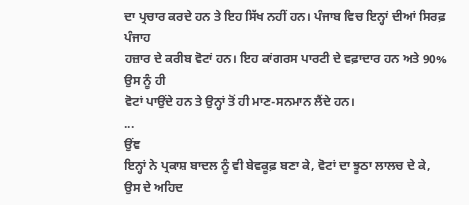ਦਾ ਪ੍ਰਚਾਰ ਕਰਦੇ ਹਨ ਤੇ ਇਹ ਸਿੱਖ ਨਹੀਂ ਹਨ। ਪੰਜਾਬ ਵਿਚ ਇਨ੍ਹਾਂ ਦੀਆਂ ਸਿਰਫ਼ ਪੰਜਾਹ
ਹਜ਼ਾਰ ਦੇ ਕਰੀਬ ਵੋਟਾਂ ਹਨ। ਇਹ ਕਾਂਗਰਸ ਪਾਰਟੀ ਦੇ ਵਫ਼ਾਦਾਰ ਹਨ ਅਤੇ 90% ਉਸ ਨੂੰ ਹੀ
ਵੋਟਾਂ ਪਾਉਂਦੇ ਹਨ ਤੇ ਉਨ੍ਹਾਂ ਤੋਂ ਹੀ ਮਾਣ-ਸਨਮਾਨ ਲੈਂਦੇ ਹਨ।
...
ਉਂਞ
ਇਨ੍ਹਾਂ ਨੇ ਪ੍ਰਕਾਸ਼ ਬਾਦਲ ਨੂੰ ਵੀ ਬੇਵਕੂਫ਼ ਬਣਾ ਕੇ, ਵੋਟਾਂ ਦਾ ਝੂਠਾ ਲਾਲਚ ਦੇ ਕੇ,
ਉਸ ਦੇ ਅਹਿਦ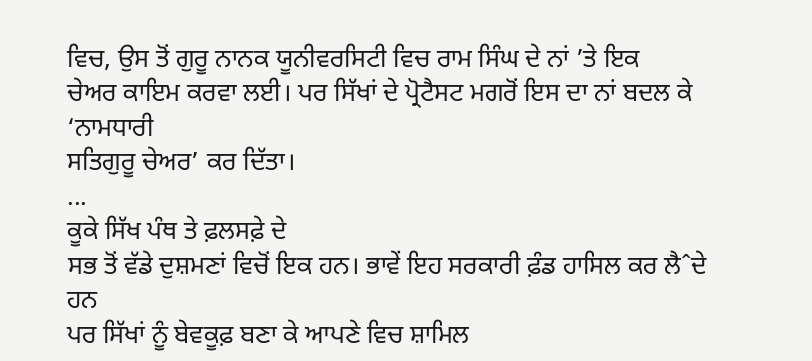ਵਿਚ, ਉਸ ਤੋਂ ਗੁਰੂ ਨਾਨਕ ਯੂਨੀਵਰਸਿਟੀ ਵਿਚ ਰਾਮ ਸਿੰਘ ਦੇ ਨਾਂ ’ਤੇ ਇਕ
ਚੇਅਰ ਕਾਇਮ ਕਰਵਾ ਲਈ। ਪਰ ਸਿੱਖਾਂ ਦੇ ਪ੍ਰੋਟੈਸਟ ਮਗਰੋਂ ਇਸ ਦਾ ਨਾਂ ਬਦਲ ਕੇ ‘ਨਾਮਧਾਰੀ
ਸਤਿਗੁਰੂ ਚੇਅਰ’ ਕਰ ਦਿੱਤਾ।
...
ਕੂਕੇ ਸਿੱਖ ਪੰਥ ਤੇ ਫ਼ਲਸਫ਼ੇ ਦੇ
ਸਭ ਤੋਂ ਵੱਡੇ ਦੁਸ਼ਮਣਾਂ ਵਿਚੋਂ ਇਕ ਹਨ। ਭਾਵੇਂ ਇਹ ਸਰਕਾਰੀ ਫ਼ੰਡ ਹਾਸਿਲ ਕਰ ਲੈˆਦੇ ਹਨ
ਪਰ ਸਿੱਖਾਂ ਨੂੰ ਬੇਵਕੂਫ਼ ਬਣਾ ਕੇ ਆਪਣੇ ਵਿਚ ਸ਼ਾਮਿਲ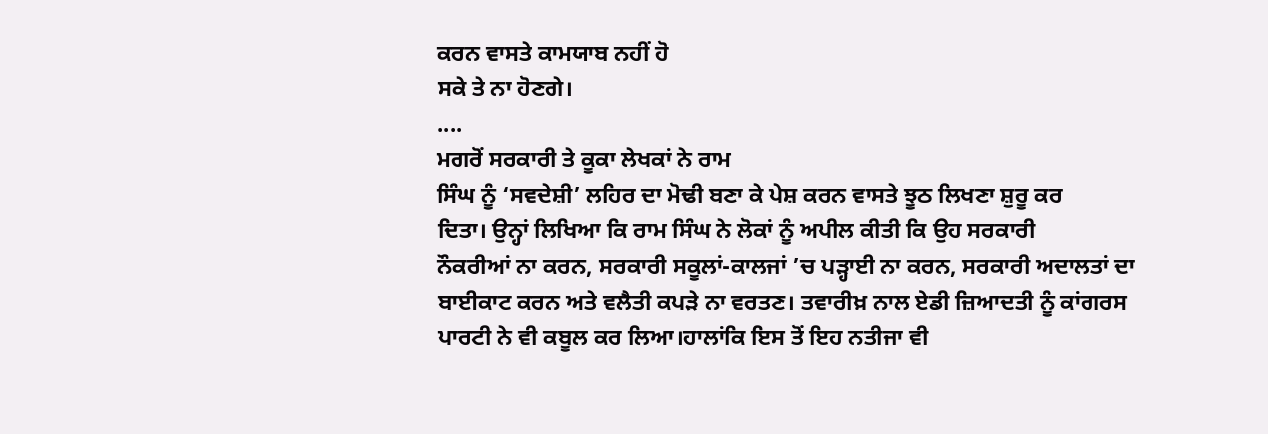ਕਰਨ ਵਾਸਤੇ ਕਾਮਯਾਬ ਨਹੀਂ ਹੋ
ਸਕੇ ਤੇ ਨਾ ਹੋਣਗੇ।
....
ਮਗਰੋਂ ਸਰਕਾਰੀ ਤੇ ਕੂਕਾ ਲੇਖਕਾਂ ਨੇ ਰਾਮ
ਸਿੰਘ ਨੂੰ ‘ਸਵਦੇਸ਼ੀ’ ਲਹਿਰ ਦਾ ਮੋਢੀ ਬਣਾ ਕੇ ਪੇਸ਼ ਕਰਨ ਵਾਸਤੇ ਝੂਠ ਲਿਖਣਾ ਸ਼ੁਰੂ ਕਰ
ਦਿਤਾ। ਉਨ੍ਹਾਂ ਲਿਖਿਆ ਕਿ ਰਾਮ ਸਿੰਘ ਨੇ ਲੋਕਾਂ ਨੂੰ ਅਪੀਲ ਕੀਤੀ ਕਿ ਉਹ ਸਰਕਾਰੀ
ਨੌਕਰੀਆਂ ਨਾ ਕਰਨ, ਸਰਕਾਰੀ ਸਕੂਲਾਂ-ਕਾਲਜਾਂ ’ਚ ਪੜ੍ਹਾਈ ਨਾ ਕਰਨ, ਸਰਕਾਰੀ ਅਦਾਲਤਾਂ ਦਾ
ਬਾਈਕਾਟ ਕਰਨ ਅਤੇ ਵਲੈਤੀ ਕਪੜੇ ਨਾ ਵਰਤਣ। ਤਵਾਰੀਖ਼ ਨਾਲ ਏਡੀ ਜ਼ਿਆਦਤੀ ਨੂੰ ਕਾਂਗਰਸ
ਪਾਰਟੀ ਨੇ ਵੀ ਕਬੂਲ ਕਰ ਲਿਆ।ਹਾਲਾਂਕਿ ਇਸ ਤੋਂ ਇਹ ਨਤੀਜਾ ਵੀ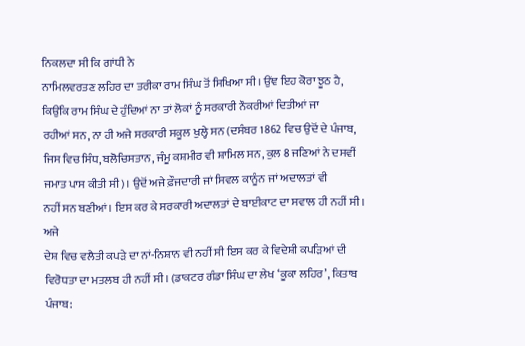ਨਿਕਲਦਾ ਸੀ ਕਿ ਗਾਂਧੀ ਨੇ
ਨਾਮਿਲਵਰਤਣ ਲਹਿਰ ਦਾ ਤਰੀਕਾ ਰਾਮ ਸਿੰਘ ਤੋਂ ਸਿਖਿਆ ਸੀ। ਉਂਞ ਇਹ ਕੋਰਾ ਝੂਠ ਹੈ,
ਕਿਉਂਕਿ ਰਾਮ ਸਿੰਘ ਦੇ ਹੁੰਦਿਆਂ ਨਾ ਤਾਂ ਲੋਕਾਂ ਨੂੰ ਸਰਕਾਰੀ ਨੌਕਰੀਆਂ ਦਿਤੀਆਂ ਜਾ
ਰਹੀਆਂ ਸਨ, ਨਾ ਹੀ ਅਜੇ ਸਰਕਾਰੀ ਸਕੂਲ ਖੁਲ੍ਹੇ ਸਨ (ਦਸੰਬਰ 1862 ਵਿਚ ਉਦੋਂ ਦੇ ਪੰਜਾਬ,
ਜਿਸ ਵਿਚ ਸਿੰਧ, ਬਲੋਚਿਸਤਾਨ, ਜੰਮੂ ਕਸ਼ਮੀਰ ਵੀ ਸ਼ਾਮਿਲ ਸਨ, ਕੁਲ 8 ਜਣਿਆਂ ਨੇ ਦਸਵੀਂ
ਜਮਾਤ ਪਾਸ ਕੀਤੀ ਸੀ)। ਉਦੋਂ ਅਜੇ ਫ਼ੌਜਦਾਰੀ ਜਾਂ ਸਿਵਲ ਕਾਨੂੰਨ ਜਾਂ ਅਦਾਲਤਾਂ ਵੀ
ਨਹੀਂ ਸਨ ਬਣੀਆਂ। ਇਸ ਕਰ ਕੇ ਸਰਕਾਰੀ ਅਦਾਲਤਾਂ ਦੇ ਬਾਈਕਾਟ ਦਾ ਸਵਾਲ ਹੀ ਨਹੀਂ ਸੀ। ਅਜੇ
ਦੇਸ਼ ਵਿਚ ਵਲੈਤੀ ਕਪੜੇ ਦਾ ਨਾਂ-ਨਿਸ਼ਾਨ ਵੀ ਨਹੀਂ ਸੀ ਇਸ ਕਰ ਕੇ ਵਿਦੇਸ਼ੀ ਕਪੜਿਆਂ ਦੀ
ਵਿਰੋਧਤਾ ਦਾ ਮਤਲਬ ਹੀ ਨਹੀਂ ਸੀ। (ਡਾਕਟਰ ਗੰਡਾ ਸਿੰਘ ਦਾ ਲੇਖ ‘ਕੂਕਾ ਲਹਿਰ’, ਕਿਤਾਬ
ਪੰਜਾਬ: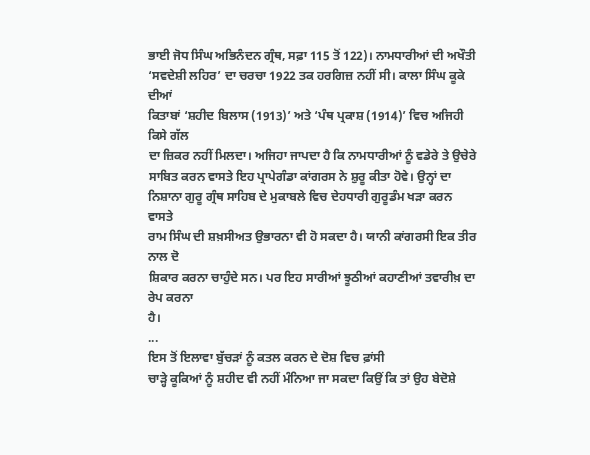ਭਾਈ ਜੋਧ ਸਿੰਘ ਅਭਿਨੰਦਨ ਗ੍ਰੰਥ, ਸਫ਼ਾ 115 ਤੋਂ 122)। ਨਾਮਧਾਰੀਆਂ ਦੀ ਅਖੌਤੀ
‘ਸਵਦੇਸ਼ੀ ਲਹਿਰ’ ਦਾ ਚਰਚਾ 1922 ਤਕ ਹਰਗਿਜ਼ ਨਹੀਂ ਸੀ। ਕਾਲਾ ਸਿੰਘ ਕੂਕੇ ਦੀਆਂ
ਕਿਤਾਬਾਂ ‘ਸ਼ਹੀਦ ਬਿਲਾਸ (1913)’ ਅਤੇ ‘ਪੰਥ ਪ੍ਰਕਾਸ਼ (1914)’ ਵਿਚ ਅਜਿਹੀ ਕਿਸੇ ਗੱਲ
ਦਾ ਜ਼ਿਕਰ ਨਹੀਂ ਮਿਲਦਾ। ਅਜਿਹਾ ਜਾਪਦਾ ਹੈ ਕਿ ਨਾਮਧਾਰੀਆਂ ਨੂੰ ਵਡੇਰੇ ਤੇ ਉਚੇਰੇ
ਸਾਬਿਤ ਕਰਨ ਵਾਸਤੇ ਇਹ ਪ੍ਰਾਪੇਗੰਡਾ ਕਾਂਗਰਸ ਨੇ ਸ਼ੁਰੂ ਕੀਤਾ ਹੋਵੇ। ਉਨ੍ਹਾਂ ਦਾ
ਨਿਸ਼ਾਨਾ ਗੁਰੂ ਗ੍ਰੰਥ ਸਾਹਿਬ ਦੇ ਮੁਕਾਬਲੇ ਵਿਚ ਦੇਹਧਾਰੀ ਗੁਰੂਡੰਮ ਖੜਾ ਕਰਨ ਵਾਸਤੇ
ਰਾਮ ਸਿੰਘ ਦੀ ਸ਼ਖ਼ਸੀਅਤ ਉਭਾਰਨਾ ਵੀ ਹੋ ਸਕਦਾ ਹੈ। ਯਾਨੀ ਕਾਂਗਰਸੀ ਇਕ ਤੀਰ ਨਾਲ ਦੋ
ਸ਼ਿਕਾਰ ਕਰਨਾ ਚਾਹੁੰਦੇ ਸਨ। ਪਰ ਇਹ ਸਾਰੀਆਂ ਝੂਠੀਆਂ ਕਹਾਣੀਆਂ ਤਵਾਰੀਖ਼ ਦਾ ਰੇਪ ਕਰਨਾ
ਹੈ।
...
ਇਸ ਤੋਂ ਇਲਾਵਾ ਬੁੱਚੜਾਂ ਨੂੰ ਕਤਲ ਕਰਨ ਦੇ ਦੋਸ਼ ਵਿਚ ਫ਼ਾਂਸੀ
ਚਾੜ੍ਹੇ ਕੂਕਿਆਂ ਨੂੰ ਸ਼ਹੀਦ ਵੀ ਨਹੀਂ ਮੰਨਿਆ ਜਾ ਸਕਦਾ ਕਿਉਂ ਕਿ ਤਾਂ ਉਹ ਬੇਦੋਸ਼ੇ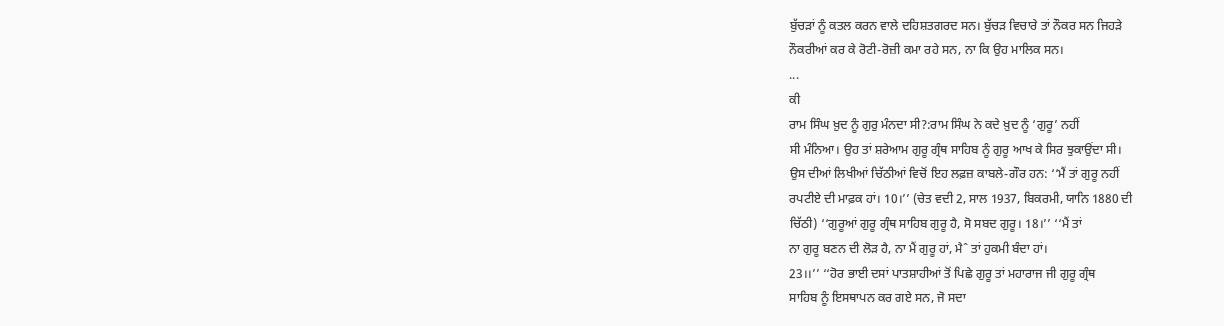ਬੁੱਚੜਾਂ ਨੂੰ ਕਤਲ ਕਰਨ ਵਾਲੇ ਦਹਿਸ਼ਤਗਰਦ ਸਨ। ਬੁੱਚੜ ਵਿਚਾਰੇ ਤਾਂ ਨੌਕਰ ਸਨ ਜਿਹੜੇ
ਨੌਕਰੀਆਂ ਕਰ ਕੇ ਰੋਟੀ-ਰੋਜ਼ੀ ਕਮਾ ਰਹੇ ਸਨ, ਨਾ ਕਿ ਉਹ ਮਾਲਿਕ ਸਨ।
...
ਕੀ
ਰਾਮ ਸਿੰਘ ਖ਼ੁਦ ਨੂੰ ਗੁਰੁ ਮੰਨਦਾ ਸੀ?:ਰਾਮ ਸਿੰਘ ਨੇ ਕਦੇ ਖ਼ੁਦ ਨੂੰ ‘ਗੁਰੂ’ ਨਹੀਂ
ਸੀ ਮੰਨਿਆ। ਉਹ ਤਾਂ ਸ਼ਰੇਆਮ ਗੁਰੂ ਗ੍ਰੰਥ ਸਾਹਿਬ ਨੂੰ ਗੁਰੂ ਆਖ ਕੇ ਸਿਰ ਝੁਕਾਉਂਦਾ ਸੀ।
ਉਸ ਦੀਆਂ ਲਿਖੀਆਂ ਚਿੱਠੀਆਂ ਵਿਚੋਂ ਇਹ ਲਫ਼ਜ਼ ਕਾਬਲੇ-ਗੌਰ ਹਨ: ‘‘ਮੈਂ ਤਾਂ ਗੁਰੂ ਨਹੀਂ
ਰਪਟੀਏ ਦੀ ਮਾਫ਼ਕ ਹਾਂ। 10।’’ (ਚੇਤ ਵਦੀ 2, ਸਾਲ 1937, ਬਿਕਰਮੀ, ਯਾਨਿ 1880 ਦੀ
ਚਿੱਠੀ) ‘‘ਗੁਰੂਆਂ ਗੁਰੂ ਗ੍ਰੰਥ ਸਾਹਿਬ ਗੁਰੂ ਹੈ, ਸੋ ਸਬਦ ਗੁਰੂ। 18।’’ ‘‘ਮੈਂ ਤਾਂ
ਨਾ ਗੁਰੂ ਬਣਨ ਦੀ ਲੋੜ ਹੈ, ਨਾ ਮੈਂ ਗੁਰੂ ਹਾਂ, ਮੈˆ ਤਾਂ ਹੁਕਮੀ ਬੰਦਾ ਹਾਂ।
23।।’’ ‘‘ਹੋਰ ਭਾਈ ਦਸਾਂ ਪਾਤਸ਼ਾਹੀਆਂ ਤੋਂ ਪਿਛੇ ਗੁਰੂ ਤਾਂ ਮਹਾਰਾਜ ਜੀ ਗੁਰੂ ਗ੍ਰੰਥ
ਸਾਹਿਬ ਨੂੰ ਇਸਥਾਪਨ ਕਰ ਗਏ ਸਨ, ਜੋ ਸਦਾ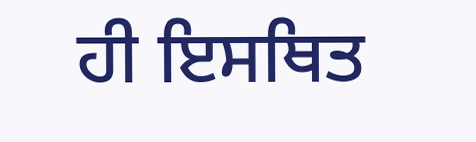ਹੀ ਇਸਥਿਤ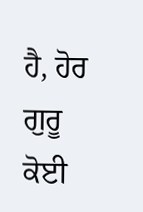ਹੈ, ਹੋਰ ਗੁਰੂ ਕੋਈ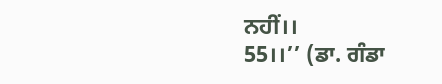ਨਹੀਂ।।
55।।’’ (ਡਾ. ਗੰਡਾ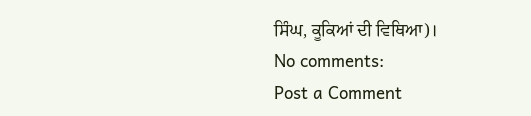ਸਿੰਘ, ਕੂਕਿਆਂ ਦੀ ਵਿਥਿਆ)।
No comments:
Post a Comment